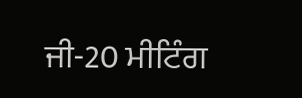ਜੀ-20 ਮੀਟਿੰਗ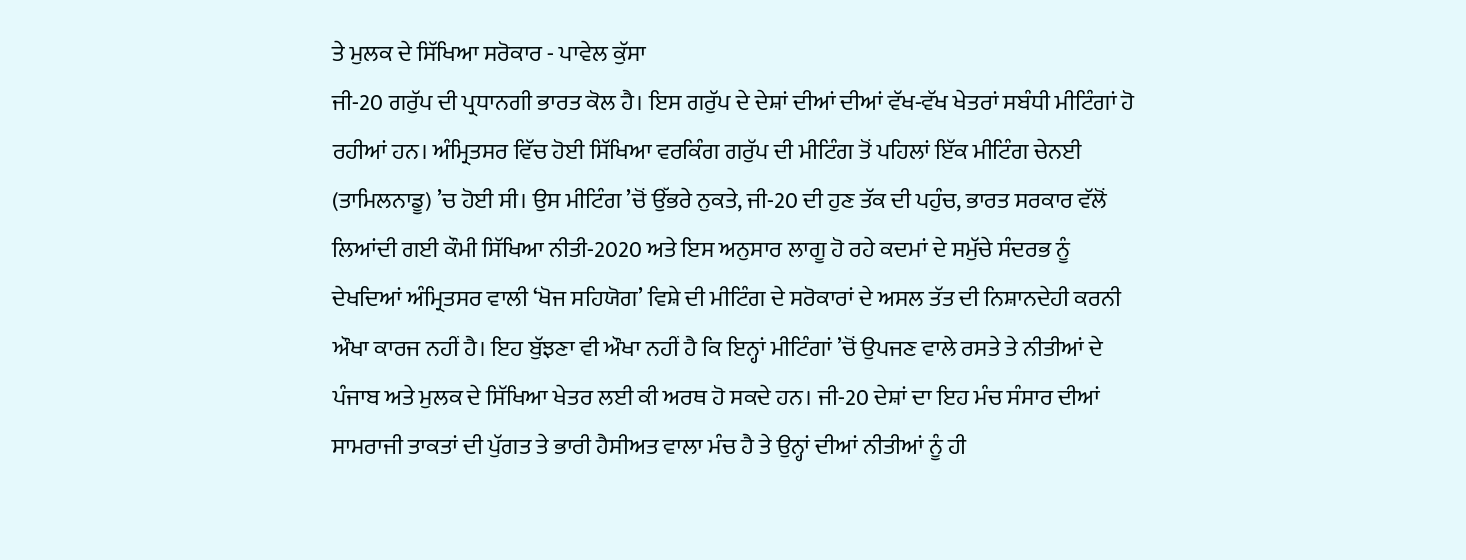ਤੇ ਮੁਲਕ ਦੇ ਸਿੱਖਿਆ ਸਰੋਕਾਰ - ਪਾਵੇਲ ਕੁੱਸਾ
ਜੀ-20 ਗਰੁੱਪ ਦੀ ਪ੍ਰਧਾਨਗੀ ਭਾਰਤ ਕੋਲ ਹੈ। ਇਸ ਗਰੁੱਪ ਦੇ ਦੇਸ਼ਾਂ ਦੀਆਂ ਦੀਆਂ ਵੱਖ-ਵੱਖ ਖੇਤਰਾਂ ਸਬੰਧੀ ਮੀਟਿੰਗਾਂ ਹੋ ਰਹੀਆਂ ਹਨ। ਅੰਮ੍ਰਿਤਸਰ ਵਿੱਚ ਹੋਈ ਸਿੱਖਿਆ ਵਰਕਿੰਗ ਗਰੁੱਪ ਦੀ ਮੀਟਿੰਗ ਤੋਂ ਪਹਿਲਾਂ ਇੱਕ ਮੀਟਿੰਗ ਚੇਨਈ (ਤਾਮਿਲਨਾਡੂ) ’ਚ ਹੋਈ ਸੀ। ਉਸ ਮੀਟਿੰਗ ’ਚੋਂ ਉੱਭਰੇ ਨੁਕਤੇ, ਜੀ-20 ਦੀ ਹੁਣ ਤੱਕ ਦੀ ਪਹੁੰਚ, ਭਾਰਤ ਸਰਕਾਰ ਵੱਲੋਂ ਲਿਆਂਦੀ ਗਈ ਕੌਮੀ ਸਿੱਖਿਆ ਨੀਤੀ-2020 ਅਤੇ ਇਸ ਅਨੁਸਾਰ ਲਾਗੂ ਹੋ ਰਹੇ ਕਦਮਾਂ ਦੇ ਸਮੁੱਚੇ ਸੰਦਰਭ ਨੂੰ ਦੇਖਦਿਆਂ ਅੰਮ੍ਰਿਤਸਰ ਵਾਲੀ ‘ਖੋਜ ਸਹਿਯੋਗ’ ਵਿਸ਼ੇ ਦੀ ਮੀਟਿੰਗ ਦੇ ਸਰੋਕਾਰਾਂ ਦੇ ਅਸਲ ਤੱਤ ਦੀ ਨਿਸ਼ਾਨਦੇਹੀ ਕਰਨੀ ਔਖਾ ਕਾਰਜ ਨਹੀਂ ਹੈ। ਇਹ ਬੁੱਝਣਾ ਵੀ ਔਖਾ ਨਹੀਂ ਹੈ ਕਿ ਇਨ੍ਹਾਂ ਮੀਟਿੰਗਾਂ ’ਚੋਂ ਉਪਜਣ ਵਾਲੇ ਰਸਤੇ ਤੇ ਨੀਤੀਆਂ ਦੇ ਪੰਜਾਬ ਅਤੇ ਮੁਲਕ ਦੇ ਸਿੱਖਿਆ ਖੇਤਰ ਲਈ ਕੀ ਅਰਥ ਹੋ ਸਕਦੇ ਹਨ। ਜੀ-20 ਦੇਸ਼ਾਂ ਦਾ ਇਹ ਮੰਚ ਸੰਸਾਰ ਦੀਆਂ ਸਾਮਰਾਜੀ ਤਾਕਤਾਂ ਦੀ ਪੁੱਗਤ ਤੇ ਭਾਰੀ ਹੈਸੀਅਤ ਵਾਲਾ ਮੰਚ ਹੈ ਤੇ ਉਨ੍ਹਾਂ ਦੀਆਂ ਨੀਤੀਆਂ ਨੂੰ ਹੀ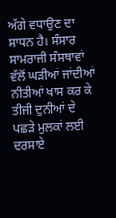ਅੱਗੇ ਵਧਾਉਣ ਦਾ ਸਾਧਨ ਹੈ। ਸੰਸਾਰ ਸਾਮਰਾਜੀ ਸੰਸਥਾਵਾਂ ਵੱਲੋਂ ਘੜੀਆਂ ਜਾਂਦੀਆਂ ਨੀਤੀਆਂ ਖਾਸ ਕਰ ਕੇ ਤੀਜੀ ਦੁਨੀਆਂ ਦੇ ਪਛੜੇ ਮੁਲਕਾਂ ਲਈ ਦਰਸਾਏ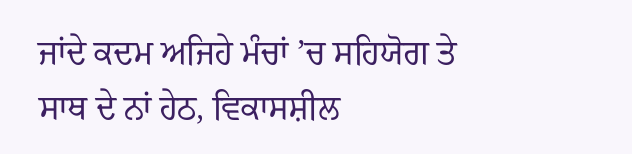ਜਾਂਦੇ ਕਦਮ ਅਜਿਹੇ ਮੰਚਾਂ ’ਚ ਸਹਿਯੋਗ ਤੇ ਸਾਥ ਦੇ ਨਾਂ ਹੇਠ, ਵਿਕਾਸਸ਼ੀਲ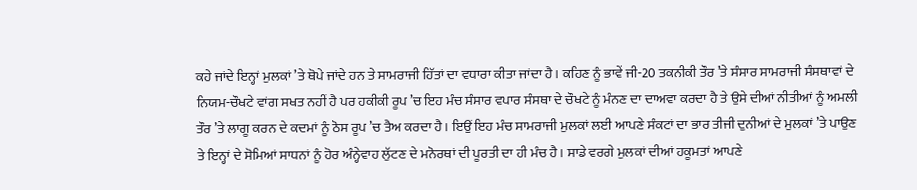ਕਹੇ ਜਾਂਦੇ ਇਨ੍ਹਾਂ ਮੁਲਕਾਂ ’ਤੇ ਥੋਪੇ ਜਾਂਦੇ ਹਨ ਤੇ ਸਾਮਰਾਜੀ ਹਿੱਤਾਂ ਦਾ ਵਧਾਰਾ ਕੀਤਾ ਜਾਂਦਾ ਹੈ। ਕਹਿਣ ਨੂੰ ਭਾਵੇਂ ਜੀ-20 ਤਕਨੀਕੀ ਤੌਰ ’ਤੇ ਸੰਸਾਰ ਸਾਮਰਾਜੀ ਸੰਸਥਾਵਾਂ ਦੇ ਨਿਯਮ-ਚੌਖਟੇ ਵਾਂਗ ਸਖਤ ਨਹੀਂ ਹੈ ਪਰ ਹਕੀਕੀ ਰੂਪ ’ਚ ਇਹ ਮੰਚ ਸੰਸਾਰ ਵਪਾਰ ਸੰਸਥਾ ਦੇ ਚੌਖਟੇ ਨੂੰ ਮੰਨਣ ਦਾ ਦਾਅਵਾ ਕਰਦਾ ਹੈ ਤੇ ਉਸੇ ਦੀਆਂ ਨੀਤੀਆਂ ਨੂੰ ਅਮਲੀ ਤੌਰ ’ਤੇ ਲਾਗੂ ਕਰਨ ਦੇ ਕਦਮਾਂ ਨੂੰ ਠੋਸ ਰੂਪ ’ਚ ਤੈਅ ਕਰਦਾ ਹੈ। ਇਉਂ ਇਹ ਮੰਚ ਸਾਮਰਾਜੀ ਮੁਲਕਾਂ ਲਈ ਆਪਣੇ ਸੰਕਟਾਂ ਦਾ ਭਾਰ ਤੀਜੀ ਦੁਨੀਆਂ ਦੇ ਮੁਲਕਾਂ ’ਤੇ ਪਾਉਣ ਤੇ ਇਨ੍ਹਾਂ ਦੇ ਸੋਮਿਆਂ ਸਾਧਨਾਂ ਨੂੰ ਹੋਰ ਅੰਨ੍ਹੇਵਾਹ ਲੁੱਟਣ ਦੇ ਮਨੋਰਥਾਂ ਦੀ ਪੂਰਤੀ ਦਾ ਹੀ ਮੰਚ ਹੈ। ਸਾਡੇ ਵਰਗੇ ਮੁਲਕਾਂ ਦੀਆਂ ਹਕੂਮਤਾਂ ਆਪਣੇ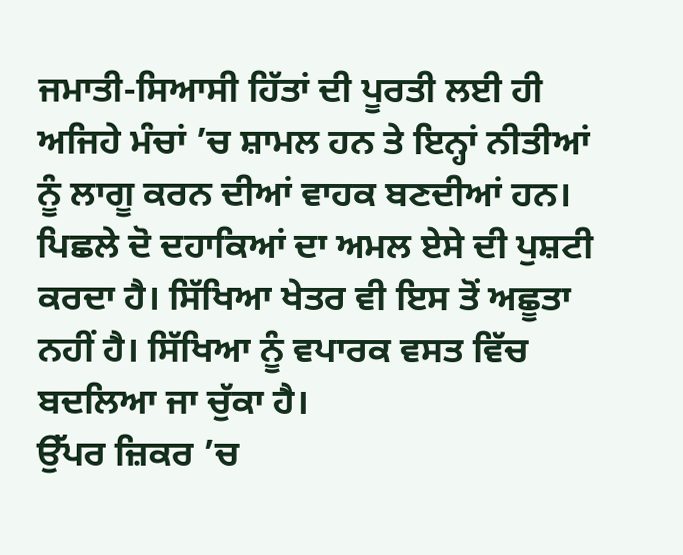ਜਮਾਤੀ-ਸਿਆਸੀ ਹਿੱਤਾਂ ਦੀ ਪੂਰਤੀ ਲਈ ਹੀ ਅਜਿਹੇ ਮੰਚਾਂ ’ਚ ਸ਼ਾਮਲ ਹਨ ਤੇ ਇਨ੍ਹਾਂ ਨੀਤੀਆਂ ਨੂੰ ਲਾਗੂ ਕਰਨ ਦੀਆਂ ਵਾਹਕ ਬਣਦੀਆਂ ਹਨ। ਪਿਛਲੇ ਦੋ ਦਹਾਕਿਆਂ ਦਾ ਅਮਲ ਏਸੇ ਦੀ ਪੁਸ਼ਟੀ ਕਰਦਾ ਹੈ। ਸਿੱਖਿਆ ਖੇਤਰ ਵੀ ਇਸ ਤੋਂ ਅਛੂਤਾ ਨਹੀਂ ਹੈ। ਸਿੱਖਿਆ ਨੂੰ ਵਪਾਰਕ ਵਸਤ ਵਿੱਚ ਬਦਲਿਆ ਜਾ ਚੁੱਕਾ ਹੈ।
ਉੱਪਰ ਜ਼ਿਕਰ ’ਚ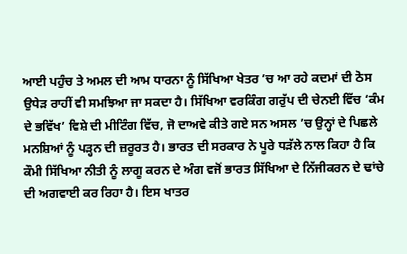ਆਈ ਪਹੁੰਚ ਤੇ ਅਮਲ ਦੀ ਆਮ ਧਾਰਨਾ ਨੂੰ ਸਿੱਖਿਆ ਖੇਤਰ ’ਚ ਆ ਰਹੇ ਕਦਮਾਂ ਦੀ ਠੋਸ ਉਧੇੜ ਰਾਹੀਂ ਵੀ ਸਮਝਿਆ ਜਾ ਸਕਦਾ ਹੈ। ਸਿੱਖਿਆ ਵਰਕਿੰਗ ਗਰੁੱਪ ਦੀ ਚੇਨਈ ਵਿੱਚ ‘ਕੰਮ ਦੇ ਭਵਿੱਖ’ ਵਿਸ਼ੇ ਦੀ ਮੀਟਿੰਗ ਵਿੱਚ, ਜੋ ਦਾਅਵੇ ਕੀਤੇ ਗਏ ਸਨ ਅਸਲ ’ਚ ਉਨ੍ਹਾਂ ਦੇ ਪਿਛਲੇ ਮਨਸ਼ਿਆਂ ਨੂੰ ਪੜ੍ਹਨ ਦੀ ਜ਼ਰੂਰਤ ਹੈ। ਭਾਰਤ ਦੀ ਸਰਕਾਰ ਨੇ ਪੂਰੇ ਧੜੱਲੇ ਨਾਲ ਕਿਹਾ ਹੈ ਕਿ ਕੌਮੀ ਸਿੱਖਿਆ ਨੀਤੀ ਨੂੰ ਲਾਗੂ ਕਰਨ ਦੇ ਅੰਗ ਵਜੋਂ ਭਾਰਤ ਸਿੱਖਿਆ ਦੇ ਨਿੱਜੀਕਰਨ ਦੇ ਢਾਂਚੇ ਦੀ ਅਗਵਾਈ ਕਰ ਰਿਹਾ ਹੈ। ਇਸ ਖਾਤਰ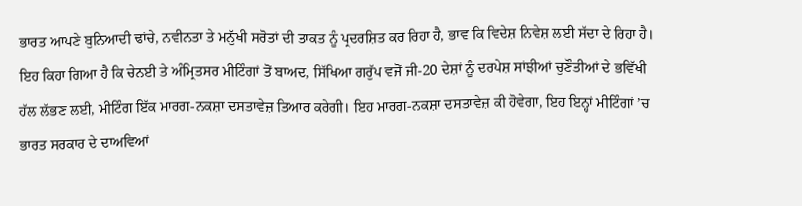ਭਾਰਤ ਆਪਣੇ ਬੁਨਿਆਦੀ ਢਾਂਚੇ, ਨਵੀਨਤਾ ਤੇ ਮਨੁੱਖੀ ਸਰੋਤਾਂ ਦੀ ਤਾਕਤ ਨੂੰ ਪ੍ਰਦਰਸ਼ਿਤ ਕਰ ਰਿਹਾ ਹੈ, ਭਾਵ ਕਿ ਵਿਦੇਸ਼ ਨਿਵੇਸ਼ ਲਈ ਸੱਦਾ ਦੇ ਰਿਹਾ ਹੈ। ਇਹ ਕਿਹਾ ਗਿਆ ਹੈ ਕਿ ਚੇਨਈ ਤੇ ਅੰਮ੍ਰਿਤਸਰ ਮੀਟਿੰਗਾਂ ਤੋਂ ਬਾਅਦ, ਸਿੱਖਿਆ ਗਰੁੱਪ ਵਜੋਂ ਜੀ-20 ਦੇਸ਼ਾਂ ਨੂੰ ਦਰਪੇਸ਼ ਸਾਂਝੀਆਂ ਚੁਣੌਤੀਆਂ ਦੇ ਭਵਿੱਖੀ ਹੱਲ ਲੱਭਣ ਲਈ, ਮੀਟਿੰਗ ਇੱਕ ਮਾਰਗ-ਨਕਸ਼ਾ ਦਸਤਾਵੇਜ਼ ਤਿਆਰ ਕਰੇਗੀ। ਇਹ ਮਾਰਗ-ਨਕਸ਼ਾ ਦਸਤਾਵੇਜ਼ ਕੀ ਹੋਵੇਗਾ, ਇਹ ਇਨ੍ਹਾਂ ਮੀਟਿੰਗਾਂ ’ਚ ਭਾਰਤ ਸਰਕਾਰ ਦੇ ਦਾਅਵਿਆਂ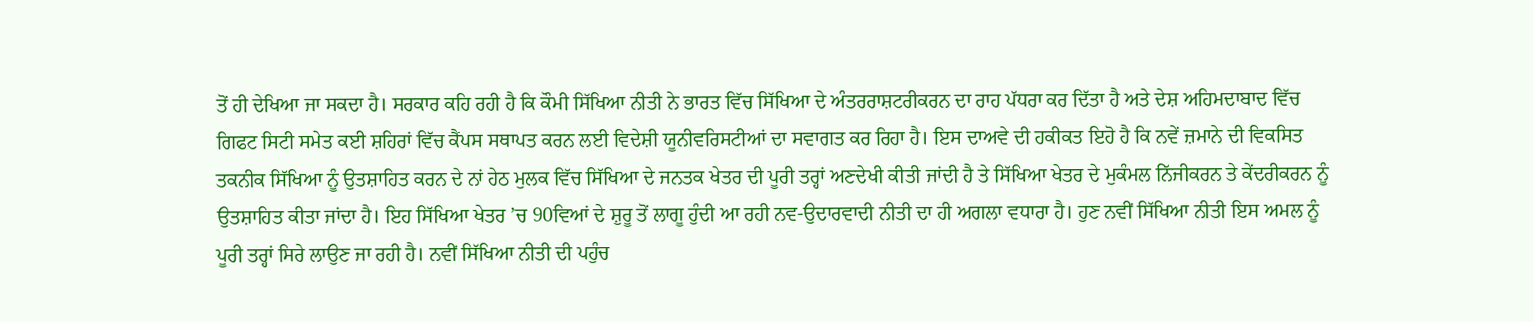ਤੋਂ ਹੀ ਦੇਖਿਆ ਜਾ ਸਕਦਾ ਹੈ। ਸਰਕਾਰ ਕਹਿ ਰਹੀ ਹੈ ਕਿ ਕੌਮੀ ਸਿੱਖਿਆ ਨੀਤੀ ਨੇ ਭਾਰਤ ਵਿੱਚ ਸਿੱਖਿਆ ਦੇ ਅੰਤਰਰਾਸ਼ਟਰੀਕਰਨ ਦਾ ਰਾਹ ਪੱਧਰਾ ਕਰ ਦਿੱਤਾ ਹੈ ਅਤੇ ਦੇਸ਼ ਅਹਿਮਦਾਬਾਦ ਵਿੱਚ ਗਿਫਟ ਸਿਟੀ ਸਮੇਤ ਕਈ ਸ਼ਹਿਰਾਂ ਵਿੱਚ ਕੈਂਪਸ ਸਥਾਪਤ ਕਰਨ ਲਈ ਵਿਦੇਸ਼ੀ ਯੂਨੀਵਰਿਸਟੀਆਂ ਦਾ ਸਵਾਗਤ ਕਰ ਰਿਹਾ ਹੈ। ਇਸ ਦਾਅਵੇ ਦੀ ਹਕੀਕਤ ਇਹੋ ਹੈ ਕਿ ਨਵੇਂ ਜ਼ਮਾਨੇ ਦੀ ਵਿਕਸਿਤ ਤਕਨੀਕ ਸਿੱਖਿਆ ਨੂੰ ਉਤਸ਼ਾਹਿਤ ਕਰਨ ਦੇ ਨਾਂ ਹੇਠ ਮੁਲਕ ਵਿੱਚ ਸਿੱਖਿਆ ਦੇ ਜਨਤਕ ਖੇਤਰ ਦੀ ਪੂਰੀ ਤਰ੍ਹਾਂ ਅਣਦੇਖੀ ਕੀਤੀ ਜਾਂਦੀ ਹੈ ਤੇ ਸਿੱਖਿਆ ਖੇਤਰ ਦੇ ਮੁਕੰਮਲ ਨਿੱਜੀਕਰਨ ਤੇ ਕੇਂਦਰੀਕਰਨ ਨੂੰ ਉਤਸ਼ਾਹਿਤ ਕੀਤਾ ਜਾਂਦਾ ਹੈ। ਇਹ ਸਿੱਖਿਆ ਖੇਤਰ ’ਚ 90ਵਿਆਂ ਦੇ ਸ਼ੁਰੂ ਤੋਂ ਲਾਗੂ ਹੁੰਦੀ ਆ ਰਹੀ ਨਵ-ਉਦਾਰਵਾਦੀ ਨੀਤੀ ਦਾ ਹੀ ਅਗਲਾ ਵਧਾਰਾ ਹੈ। ਹੁਣ ਨਵੀਂ ਸਿੱਖਿਆ ਨੀਤੀ ਇਸ ਅਮਲ ਨੂੰ ਪੂਰੀ ਤਰ੍ਹਾਂ ਸਿਰੇ ਲਾਉਣ ਜਾ ਰਹੀ ਹੈ। ਨਵੀਂ ਸਿੱਖਿਆ ਨੀਤੀ ਦੀ ਪਹੁੰਚ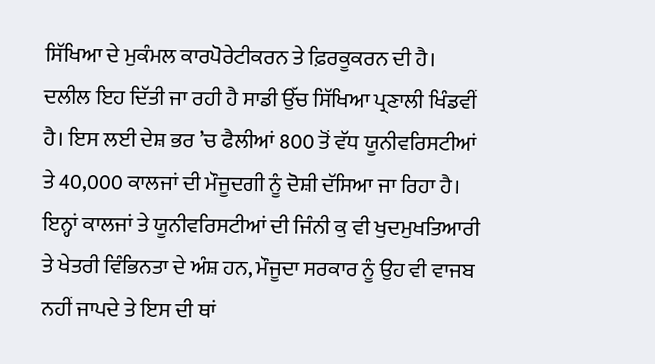ਸਿੱਖਿਆ ਦੇ ਮੁਕੰਮਲ ਕਾਰਪੋਰੇਟੀਕਰਨ ਤੇ ਫ਼ਿਰਕੂਕਰਨ ਦੀ ਹੈ। ਦਲੀਲ ਇਹ ਦਿੱਤੀ ਜਾ ਰਹੀ ਹੈ ਸਾਡੀ ਉੱਚ ਸਿੱਖਿਆ ਪ੍ਰਣਾਲੀ ਖਿੰਡਵੀਂ ਹੈ। ਇਸ ਲਈ ਦੇਸ਼ ਭਰ ’ਚ ਫੈਲੀਆਂ 800 ਤੋਂ ਵੱਧ ਯੂਨੀਵਰਿਸਟੀਆਂ ਤੇ 40,000 ਕਾਲਜਾਂ ਦੀ ਮੌਜੂਦਗੀ ਨੂੰ ਦੋਸ਼ੀ ਦੱਸਿਆ ਜਾ ਰਿਹਾ ਹੈ। ਇਨ੍ਹਾਂ ਕਾਲਜਾਂ ਤੇ ਯੂਨੀਵਰਿਸਟੀਆਂ ਦੀ ਜਿੰਨੀ ਕੁ ਵੀ ਖੁਦਮੁਖਤਿਆਰੀ ਤੇ ਖੇਤਰੀ ਵਿੰਭਿਨਤਾ ਦੇ ਅੰਸ਼ ਹਨ, ਮੌਜੂਦਾ ਸਰਕਾਰ ਨੂੰ ਉਹ ਵੀ ਵਾਜਬ ਨਹੀਂ ਜਾਪਦੇ ਤੇ ਇਸ ਦੀ ਥਾਂ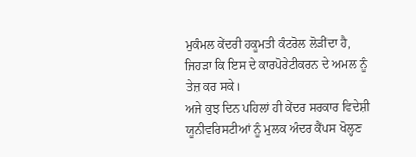ਮੁਕੰਮਲ ਕੇਂਦਰੀ ਹਕੂਮਤੀ ਕੰਟਰੋਲ ਲੋੜੀਂਦਾ ਹੈ, ਜਿਹੜਾ ਕਿ ਇਸ ਦੇ ਕਾਰਪੋਰੇਟੀਕਰਨ ਦੇ ਅਮਲ ਨੂੰ ਤੇਜ਼ ਕਰ ਸਕੇ।
ਅਜੇ ਕੁਝ ਦਿਨ ਪਹਿਲਾਂ ਹੀ ਕੇਂਦਰ ਸਰਕਾਰ ਵਿਦੇਸ਼ੀ ਯੂਨੀਵਰਿਸਟੀਆਂ ਨੂੰ ਮੁਲਕ ਅੰਦਰ ਕੈਂਪਸ ਖੋਲ੍ਹਣ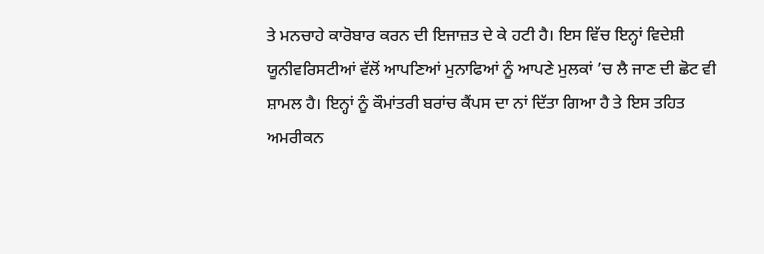ਤੇ ਮਨਚਾਹੇ ਕਾਰੋਬਾਰ ਕਰਨ ਦੀ ਇਜਾਜ਼ਤ ਦੇ ਕੇ ਹਟੀ ਹੈ। ਇਸ ਵਿੱਚ ਇਨ੍ਹਾਂ ਵਿਦੇਸ਼ੀ ਯੂਨੀਵਰਿਸਟੀਆਂ ਵੱਲੋਂ ਆਪਣਿਆਂ ਮੁਨਾਫਿਆਂ ਨੂੰ ਆਪਣੇ ਮੁਲਕਾਂ ’ਚ ਲੈ ਜਾਣ ਦੀ ਛੋਟ ਵੀ ਸ਼ਾਮਲ ਹੈ। ਇਨ੍ਹਾਂ ਨੂੰ ਕੌਮਾਂਤਰੀ ਬਰਾਂਚ ਕੈਂਪਸ ਦਾ ਨਾਂ ਦਿੱਤਾ ਗਿਆ ਹੈ ਤੇ ਇਸ ਤਹਿਤ ਅਮਰੀਕਨ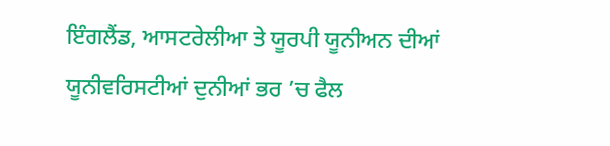ਇੰਗਲੈਂਡ, ਆਸਟਰੇਲੀਆ ਤੇ ਯੂਰਪੀ ਯੂਨੀਅਨ ਦੀਆਂ ਯੂਨੀਵਰਿਸਟੀਆਂ ਦੁਨੀਆਂ ਭਰ ’ਚ ਫੈਲ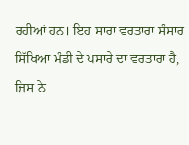ਰਹੀਆਂ ਹਨ। ਇਹ ਸਾਰਾ ਵਰਤਾਰਾ ਸੰਸਾਰ ਸਿੱਖਿਆ ਮੰਡੀ ਦੇ ਪਸਾਰੇ ਦਾ ਵਰਤਾਰਾ ਹੈ, ਜਿਸ ਨੇ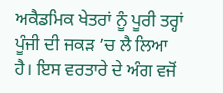ਅਕੈਡਮਿਕ ਖੇਤਰਾਂ ਨੂੰ ਪੂਰੀ ਤਰ੍ਹਾਂ ਪੂੰਜੀ ਦੀ ਜਕੜ ’ਚ ਲੈ ਲਿਆ ਹੈ। ਇਸ ਵਰਤਾਰੇ ਦੇ ਅੰਗ ਵਜੋਂ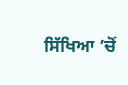ਸਿੱਖਿਆ ’ਚੋਂ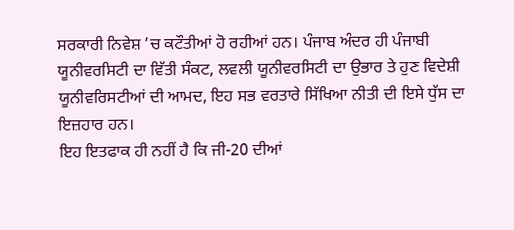ਸਰਕਾਰੀ ਨਿਵੇਸ਼ ’ਚ ਕਟੌਤੀਆਂ ਹੋ ਰਹੀਆਂ ਹਨ। ਪੰਜਾਬ ਅੰਦਰ ਹੀ ਪੰਜਾਬੀ ਯੂਨੀਵਰਸਿਟੀ ਦਾ ਵਿੱਤੀ ਸੰਕਟ, ਲਵਲੀ ਯੂਨੀਵਰਸਿਟੀ ਦਾ ਉਭਾਰ ਤੇ ਹੁਣ ਵਿਦੇਸ਼ੀ ਯੂਨੀਵਰਿਸਟੀਆਂ ਦੀ ਆਮਦ, ਇਹ ਸਭ ਵਰਤਾਰੇ ਸਿੱਖਿਆ ਨੀਤੀ ਦੀ ਇਸੇ ਧੁੱਸ ਦਾ ਇਜ਼ਹਾਰ ਹਨ।
ਇਹ ਇਤਫਾਕ ਹੀ ਨਹੀਂ ਹੈ ਕਿ ਜੀ-20 ਦੀਆਂ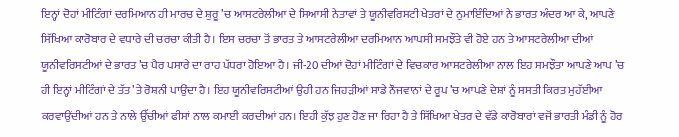ਇਨ੍ਹਾਂ ਦੋਹਾਂ ਮੀਟਿੰਗਾਂ ਦਰਮਿਆਨ ਹੀ ਮਾਰਚ ਦੇ ਸ਼ੁਰੂ ’ਚ ਆਸਟਰੇਲੀਆ ਦੇ ਸਿਆਸੀ ਨੇਤਾਵਾਂ ਤੇ ਯੂਨੀਵਰਿਸਟੀ ਖੇਤਰਾਂ ਦੇ ਨੁਮਾਇੰਦਿਆਂ ਨੇ ਭਾਰਤ ਅੰਦਰ ਆ ਕੇ, ਆਪਣੇ ਸਿੱਖਿਆ ਕਾਰੋਬਾਰ ਦੇ ਵਧਾਰੇ ਦੀ ਚਰਚਾ ਕੀਤੀ ਹੈ। ਇਸ ਚਰਚਾ ਤੋਂ ਭਾਰਤ ਤੇ ਆਸਟਰੇਲੀਆ ਦਰਮਿਆਨ ਆਪਸੀ ਸਮਝੌਤੇ ਵੀ ਹੋਏ ਹਨ ਤੇ ਆਸਟਰੇਲੀਆ ਦੀਆਂ ਯੂਨੀਵਰਿਸਟੀਆਂ ਦੇ ਭਾਰਤ ’ਚ ਪੈਰ ਪਸਾਰੇ ਦਾ ਰਾਹ ਪੱਧਰਾ ਹੋਇਆ ਹੈ। ਜੀ-20 ਦੀਆਂ ਦੋਹਾਂ ਮੀਟਿੰਗਾਂ ਦੇ ਵਿਚਕਾਰ ਆਸਟਰੇਲੀਆ ਨਾਲ ਇਹ ਸਮਝੌਤਾ ਆਪਣੇ ਆਪ ’ਚ ਹੀ ਇਨ੍ਹਾਂ ਮੀਟਿੰਗਾਂ ਦੇ ਤੱਤ ’ਤੇ ਰੋਸ਼ਨੀ ਪਾਉਂਦਾ ਹੈ। ਇਹ ਯੂਨੀਵਰਿਸਟੀਆਂ ਉਹੀ ਹਨ ਜਿਹੜੀਆਂ ਸਾਡੇ ਨੌਜਵਾਨਾਂ ਦੇ ਰੂਪ ’ਚ ਆਪਣੇ ਦੇਸ਼ਾਂ ਨੂੰ ਸਸਤੀ ਕਿਰਤ ਮੁਹੱਈਆ ਕਰਵਾਉਂਦੀਆਂ ਹਨ ਤੇ ਨਾਲੇ ਉੱਚੀਆਂ ਫੀਸਾਂ ਨਾਲ ਕਮਾਈ ਕਰਦੀਆਂ ਹਨ। ਇਹੀ ਕੁੱਝ ਹੁਣ ਹੋਣ ਜਾ ਰਿਹਾ ਹੈ ਤੇ ਸਿੱਖਿਆ ਖੇਤਰ ਦੇ ਵੱਡੇ ਕਾਰੋਬਾਰਾਂ ਵਜੋਂ ਭਾਰਤੀ ਮੰਡੀ ਨੂੰ ਹੋਰ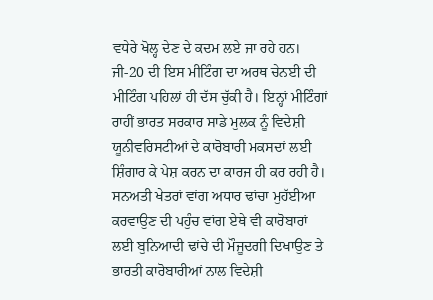ਵਧੇਰੇ ਖੋਲ੍ਹ ਦੇਣ ਦੇ ਕਦਮ ਲਏ ਜਾ ਰਹੇ ਹਨ।
ਜੀ-20 ਦੀ ਇਸ ਮੀਟਿੰਗ ਦਾ ਅਰਥ ਚੇਨਈ ਦੀ ਮੀਟਿੰਗ ਪਹਿਲਾਂ ਹੀ ਦੱਸ ਚੁੱਕੀ ਹੈ। ਇਨ੍ਹਾਂ ਮੀਟਿੰਗਾਂ ਰਾਹੀਂ ਭਾਰਤ ਸਰਕਾਰ ਸਾਡੇ ਮੁਲਕ ਨੂੰ ਵਿਦੇਸ਼ੀ ਯੂਨੀਵਰਿਸਟੀਆਂ ਦੇ ਕਾਰੋਬਾਰੀ ਮਕਸਦਾਂ ਲਈ ਸ਼ਿੰਗਾਰ ਕੇ ਪੇਸ਼ ਕਰਨ ਦਾ ਕਾਰਜ ਹੀ ਕਰ ਰਹੀ ਹੈ। ਸਨਅਤੀ ਖੇਤਰਾਂ ਵਾਂਗ ਅਧਾਰ ਢਾਂਚਾ ਮੁਹੱਈਆ ਕਰਵਾਉਣ ਦੀ ਪਹੁੰਚ ਵਾਂਗ ਏਥੇ ਵੀ ਕਾਰੋਬਾਰਾਂ ਲਈ ਬੁਨਿਆਦੀ ਢਾਂਚੇ ਦੀ ਮੌਜੂਦਗੀ ਦਿਖਾਉਣ ਤੇ ਭਾਰਤੀ ਕਾਰੋਬਾਰੀਆਂ ਨਾਲ ਵਿਦੇਸ਼ੀ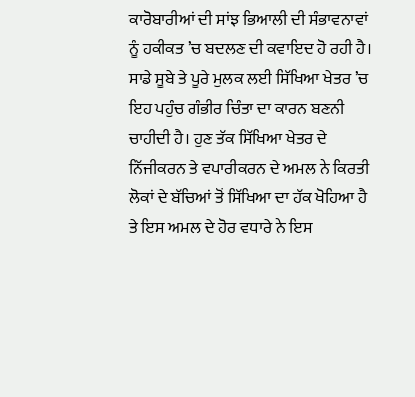ਕਾਰੋਬਾਰੀਆਂ ਦੀ ਸਾਂਝ ਭਿਆਲੀ ਦੀ ਸੰਭਾਵਨਾਵਾਂ ਨੂੰ ਹਕੀਕਤ ’ਚ ਬਦਲਣ ਦੀ ਕਵਾਇਦ ਹੋ ਰਹੀ ਹੈ।
ਸਾਡੇ ਸੂਬੇ ਤੇ ਪੂਰੇ ਮੁਲਕ ਲਈ ਸਿੱਖਿਆ ਖੇਤਰ ’ਚ ਇਹ ਪਹੁੰਚ ਗੰਭੀਰ ਚਿੰਤਾ ਦਾ ਕਾਰਨ ਬਣਨੀ ਚਾਹੀਦੀ ਹੈ। ਹੁਣ ਤੱਕ ਸਿੱਖਿਆ ਖੇਤਰ ਦੇ ਨਿੱਜੀਕਰਨ ਤੇ ਵਪਾਰੀਕਰਨ ਦੇ ਅਮਲ ਨੇ ਕਿਰਤੀ ਲੋਕਾਂ ਦੇ ਬੱਚਿਆਂ ਤੋਂ ਸਿੱਖਿਆ ਦਾ ਹੱਕ ਖੋਹਿਆ ਹੈ ਤੇ ਇਸ ਅਮਲ ਦੇ ਹੋਰ ਵਧਾਰੇ ਨੇ ਇਸ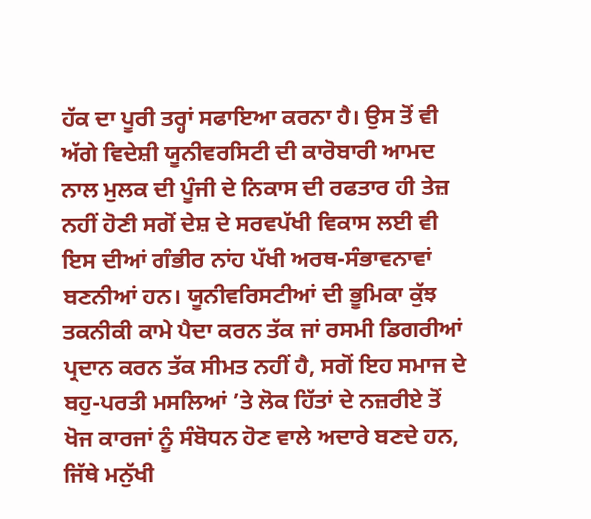ਹੱਕ ਦਾ ਪੂਰੀ ਤਰ੍ਹਾਂ ਸਫਾਇਆ ਕਰਨਾ ਹੈ। ਉਸ ਤੋਂ ਵੀ ਅੱਗੇ ਵਿਦੇਸ਼ੀ ਯੂਨੀਵਰਸਿਟੀ ਦੀ ਕਾਰੋਬਾਰੀ ਆਮਦ ਨਾਲ ਮੁਲਕ ਦੀ ਪੂੰਜੀ ਦੇ ਨਿਕਾਸ ਦੀ ਰਫਤਾਰ ਹੀ ਤੇਜ਼ ਨਹੀਂ ਹੋਣੀ ਸਗੋਂ ਦੇਸ਼ ਦੇ ਸਰਵਪੱਖੀ ਵਿਕਾਸ ਲਈ ਵੀ ਇਸ ਦੀਆਂ ਗੰਭੀਰ ਨਾਂਹ ਪੱਖੀ ਅਰਥ-ਸੰਭਾਵਨਾਵਾਂ ਬਣਨੀਆਂ ਹਨ। ਯੂਨੀਵਰਿਸਟੀਆਂ ਦੀ ਭੂਮਿਕਾ ਕੁੱਝ ਤਕਨੀਕੀ ਕਾਮੇ ਪੈਦਾ ਕਰਨ ਤੱਕ ਜਾਂ ਰਸਮੀ ਡਿਗਰੀਆਂ ਪ੍ਰਦਾਨ ਕਰਨ ਤੱਕ ਸੀਮਤ ਨਹੀਂ ਹੈ, ਸਗੋਂ ਇਹ ਸਮਾਜ ਦੇ ਬਹੁ-ਪਰਤੀ ਮਸਲਿਆਂ ’ਤੇ ਲੋਕ ਹਿੱਤਾਂ ਦੇ ਨਜ਼ਰੀਏ ਤੋਂ ਖੋਜ ਕਾਰਜਾਂ ਨੂੰ ਸੰਬੋਧਨ ਹੋਣ ਵਾਲੇ ਅਦਾਰੇ ਬਣਦੇ ਹਨ, ਜਿੱਥੇ ਮਨੁੱਖੀ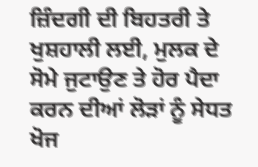ਜ਼ਿੰਦਗੀ ਦੀ ਬਿਹਤਰੀ ਤੇ ਖੁਸ਼ਹਾਲੀ ਲਈ, ਮੁਲਕ ਦੇ ਸੋਮੇ ਜੁਟਾਉਣ ਤੇ ਹੋਰ ਪੈਦਾ ਕਰਨ ਦੀਆਂ ਲੋੜਾਂ ਨੂੰ ਸੇਧਤ ਖੋਜ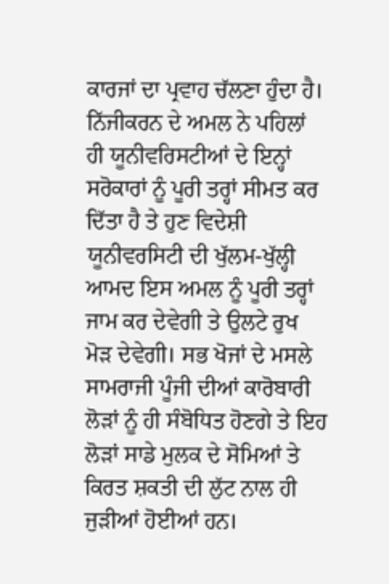ਕਾਰਜਾਂ ਦਾ ਪ੍ਰਵਾਹ ਚੱਲਣਾ ਹੁੰਦਾ ਹੈ। ਨਿੱਜੀਕਰਨ ਦੇ ਅਮਲ ਨੇ ਪਹਿਲਾਂ ਹੀ ਯੂਨੀਵਰਿਸਟੀਆਂ ਦੇ ਇਨ੍ਹਾਂ ਸਰੋਕਾਰਾਂ ਨੂੰ ਪੂਰੀ ਤਰ੍ਹਾਂ ਸੀਮਤ ਕਰ ਦਿੱਤਾ ਹੈ ਤੇ ਹੁਣ ਵਿਦੇਸ਼ੀ ਯੂਨੀਵਰਸਿਟੀ ਦੀ ਖੁੱਲਮ-ਖੁੱਲ੍ਹੀ ਆਮਦ ਇਸ ਅਮਲ ਨੂੰ ਪੂਰੀ ਤਰ੍ਹਾਂ ਜਾਮ ਕਰ ਦੇਵੇਗੀ ਤੇ ਉਲਟੇ ਰੁਖ ਮੋੜ ਦੇਵੇਗੀ। ਸਭ ਖੋਜਾਂ ਦੇ ਮਸਲੇ ਸਾਮਰਾਜੀ ਪੂੰਜੀ ਦੀਆਂ ਕਾਰੋਬਾਰੀ ਲੋੜਾਂ ਨੂੰ ਹੀ ਸੰਬੋਧਿਤ ਹੋਣਗੇ ਤੇ ਇਹ ਲੋੜਾਂ ਸਾਡੇ ਮੁਲਕ ਦੇ ਸੋਮਿਆਂ ਤੇ ਕਿਰਤ ਸ਼ਕਤੀ ਦੀ ਲੁੱਟ ਨਾਲ ਹੀ ਜੁੜੀਆਂ ਹੋਈਆਂ ਹਨ।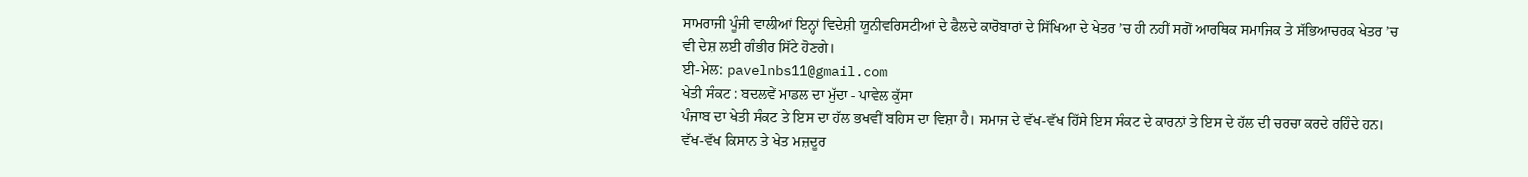ਸਾਮਰਾਜੀ ਪੂੰਜੀ ਵਾਲੀਆਂ ਇਨ੍ਹਾਂ ਵਿਦੇਸ਼ੀ ਯੂਨੀਵਰਿਸਟੀਆਂ ਦੇ ਫੈਲਦੇ ਕਾਰੋਬਾਰਾਂ ਦੇ ਸਿੱਖਿਆ ਦੇ ਖੇਤਰ ’ਚ ਹੀ ਨਹੀਂ ਸਗੋਂ ਆਰਥਿਕ ਸਮਾਜਿਕ ਤੇ ਸੱਭਿਆਚਰਕ ਖੇਤਰ ’ਚ ਵੀ ਦੇਸ਼ ਲਈ ਗੰਭੀਰ ਸਿੱਟੇ ਹੋਣਗੇ।
ਈ-ਮੇਲ: pavelnbs11@gmail.com
ਖੇਤੀ ਸੰਕਟ : ਬਦਲਵੇਂ ਮਾਡਲ ਦਾ ਮੁੱਦਾ - ਪਾਵੇਲ ਕੁੱਸਾ
ਪੰਜਾਬ ਦਾ ਖੇਤੀ ਸੰਕਟ ਤੇ ਇਸ ਦਾ ਹੱਲ ਭਖਵੀਂ ਬਹਿਸ ਦਾ ਵਿਸ਼ਾ ਹੈ। ਸਮਾਜ ਦੇ ਵੱਖ-ਵੱਖ ਹਿੱਸੇ ਇਸ ਸੰਕਟ ਦੇ ਕਾਰਨਾਂ ਤੇ ਇਸ ਦੇ ਹੱਲ ਦੀ ਚਰਚਾ ਕਰਦੇ ਰਹਿੰਦੇ ਹਨ। ਵੱਖ-ਵੱਖ ਕਿਸਾਨ ਤੇ ਖੇਤ ਮਜ਼ਦੂਰ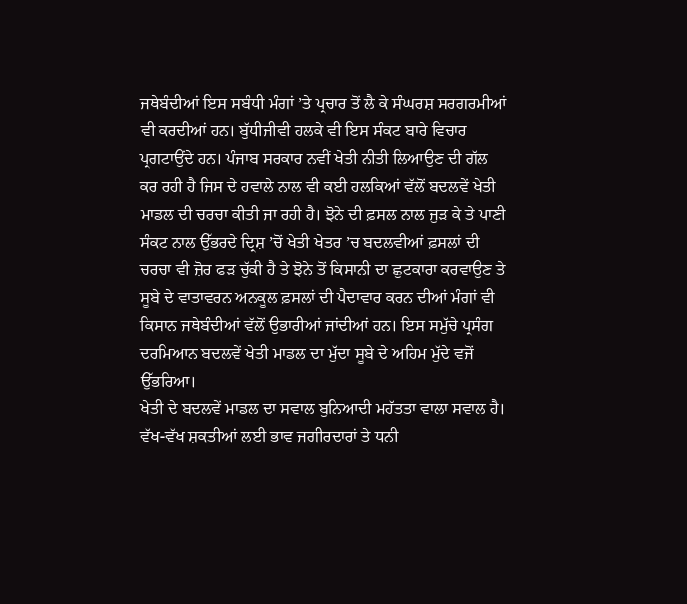ਜਥੇਬੰਦੀਆਂ ਇਸ ਸਬੰਧੀ ਮੰਗਾਂ ’ਤੇ ਪ੍ਰਚਾਰ ਤੋਂ ਲੈ ਕੇ ਸੰਘਰਸ਼ ਸਰਗਰਮੀਆਂ ਵੀ ਕਰਦੀਆਂ ਹਨ। ਬੁੱਧੀਜੀਵੀ ਹਲਕੇ ਵੀ ਇਸ ਸੰਕਟ ਬਾਰੇ ਵਿਚਾਰ ਪ੍ਰਗਟਾਉਂਦੇ ਹਨ। ਪੰਜਾਬ ਸਰਕਾਰ ਨਵੀਂ ਖੇਤੀ ਨੀਤੀ ਲਿਆਉਣ ਦੀ ਗੱਲ ਕਰ ਰਹੀ ਹੈ ਜਿਸ ਦੇ ਹਵਾਲੇ ਨਾਲ ਵੀ ਕਈ ਹਲਕਿਆਂ ਵੱਲੋਂ ਬਦਲਵੇਂ ਖੇਤੀ ਮਾਡਲ ਦੀ ਚਰਚਾ ਕੀਤੀ ਜਾ ਰਹੀ ਹੈ। ਝੋਨੇ ਦੀ ਫ਼ਸਲ ਨਾਲ ਜੁੜ ਕੇ ਤੇ ਪਾਣੀ ਸੰਕਟ ਨਾਲ ਉੱਭਰਦੇ ਦ੍ਰਿਸ਼ ’ਚੋਂ ਖੇਤੀ ਖੇਤਰ ’ਚ ਬਦਲਵੀਆਂ ਫ਼ਸਲਾਂ ਦੀ ਚਰਚਾ ਵੀ ਜ਼ੋਰ ਫੜ ਚੁੱਕੀ ਹੈ ਤੇ ਝੋਨੇ ਤੋਂ ਕਿਸਾਨੀ ਦਾ ਛੁਟਕਾਰਾ ਕਰਵਾਉਣ ਤੇ ਸੂਬੇ ਦੇ ਵਾਤਾਵਰਨ ਅਨਕੂਲ ਫ਼ਸਲਾਂ ਦੀ ਪੈਦਾਵਾਰ ਕਰਨ ਦੀਆਂ ਮੰਗਾਂ ਵੀ ਕਿਸਾਨ ਜਥੇਬੰਦੀਆਂ ਵੱਲੋਂ ਉਭਾਰੀਆਂ ਜਾਂਦੀਆਂ ਹਨ। ਇਸ ਸਮੁੱਚੇ ਪ੍ਰਸੰਗ ਦਰਮਿਆਨ ਬਦਲਵੇਂ ਖੇਤੀ ਮਾਡਲ ਦਾ ਮੁੱਦਾ ਸੂਬੇ ਦੇ ਅਹਿਮ ਮੁੱਦੇ ਵਜੋਂ ਉੱਭਰਿਆ।
ਖੇਤੀ ਦੇ ਬਦਲਵੇਂ ਮਾਡਲ ਦਾ ਸਵਾਲ ਬੁਨਿਆਦੀ ਮਹੱਤਤਾ ਵਾਲਾ ਸਵਾਲ ਹੈ। ਵੱਖ-ਵੱਖ ਸ਼ਕਤੀਆਂ ਲਈ ਭਾਵ ਜਗੀਰਦਾਰਾਂ ਤੇ ਧਨੀ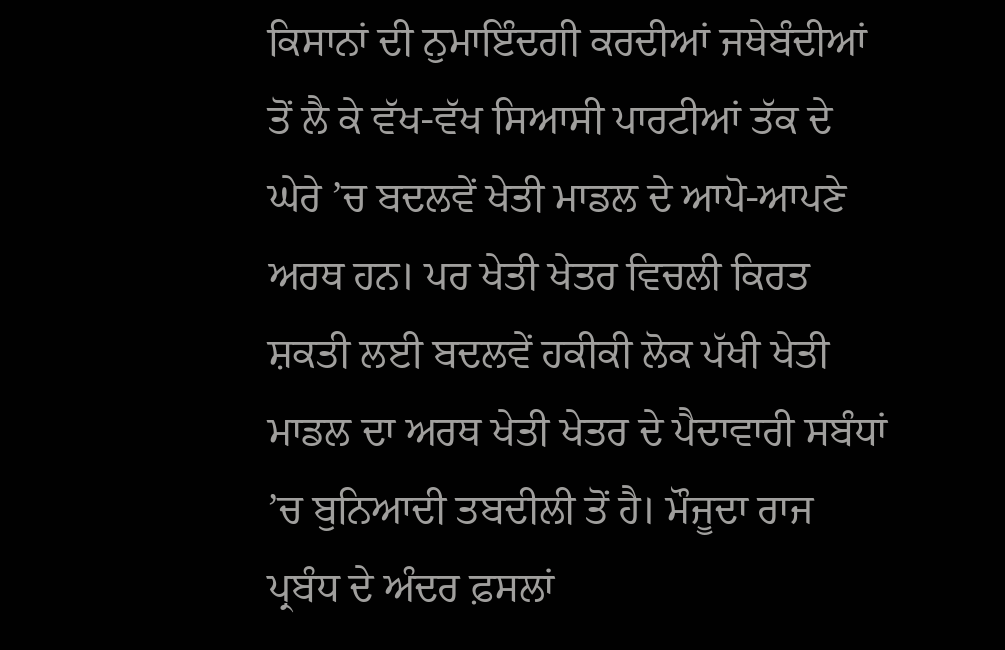ਕਿਸਾਨਾਂ ਦੀ ਨੁਮਾਇੰਦਗੀ ਕਰਦੀਆਂ ਜਥੇਬੰਦੀਆਂ ਤੋਂ ਲੈ ਕੇ ਵੱਖ-ਵੱਖ ਸਿਆਸੀ ਪਾਰਟੀਆਂ ਤੱਕ ਦੇ ਘੇਰੇ ’ਚ ਬਦਲਵੇਂ ਖੇਤੀ ਮਾਡਲ ਦੇ ਆਪੋ-ਆਪਣੇ ਅਰਥ ਹਨ। ਪਰ ਖੇਤੀ ਖੇਤਰ ਵਿਚਲੀ ਕਿਰਤ ਸ਼ਕਤੀ ਲਈ ਬਦਲਵੇਂ ਹਕੀਕੀ ਲੋਕ ਪੱਖੀ ਖੇਤੀ ਮਾਡਲ ਦਾ ਅਰਥ ਖੇਤੀ ਖੇਤਰ ਦੇ ਪੈਦਾਵਾਰੀ ਸਬੰਧਾਂ ’ਚ ਬੁਨਿਆਦੀ ਤਬਦੀਲੀ ਤੋਂ ਹੈ। ਮੌਜੂਦਾ ਰਾਜ ਪ੍ਰਬੰਧ ਦੇ ਅੰਦਰ ਫ਼ਸਲਾਂ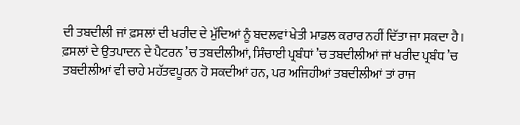ਦੀ ਤਬਦੀਲੀ ਜਾਂ ਫ਼ਸਲਾਂ ਦੀ ਖਰੀਦ ਦੇ ਮੁੱਦਿਆਂ ਨੂੰ ਬਦਲਵਾਂ ਖੇਤੀ ਮਾਡਲ ਕਰਾਰ ਨਹੀਂ ਦਿੱਤਾ ਜਾ ਸਕਦਾ ਹੈ। ਫ਼ਸਲਾਂ ਦੇ ਉਤਪਾਦਨ ਦੇ ਪੈਟਰਨ ’ਚ ਤਬਦੀਲੀਆਂ, ਸਿੰਚਾਈ ਪ੍ਰਬੰਧਾਂ ’ਚ ਤਬਦੀਲੀਆਂ ਜਾਂ ਖਰੀਦ ਪ੍ਰਬੰਧ ’ਚ ਤਬਦੀਲੀਆਂ ਵੀ ਚਾਹੇ ਮਹੱਤਵਪੂਰਨ ਹੋ ਸਕਦੀਆਂ ਹਨ, ਪਰ ਅਜਿਹੀਆਂ ਤਬਦੀਲੀਆਂ ਤਾਂ ਰਾਜ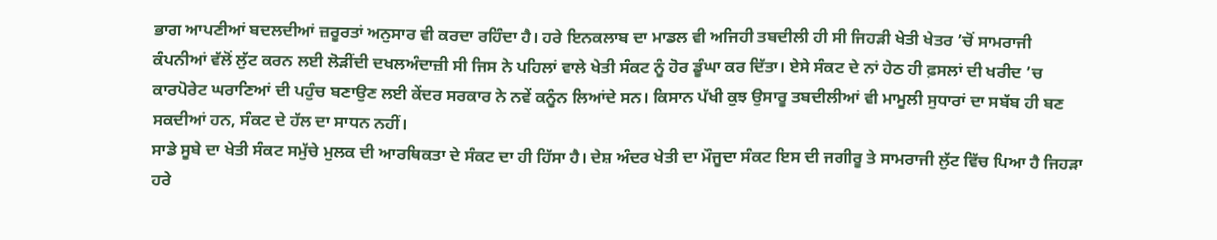ਭਾਗ ਆਪਣੀਆਂ ਬਦਲਦੀਆਂ ਜ਼ਰੂਰਤਾਂ ਅਨੁਸਾਰ ਵੀ ਕਰਦਾ ਰਹਿੰਦਾ ਹੈ। ਹਰੇ ਇਨਕਲਾਬ ਦਾ ਮਾਡਲ ਵੀ ਅਜਿਹੀ ਤਬਦੀਲੀ ਹੀ ਸੀ ਜਿਹੜੀ ਖੇਤੀ ਖੇਤਰ ’ਚੋਂ ਸਾਮਰਾਜੀ ਕੰਪਨੀਆਂ ਵੱਲੋਂ ਲੁੱਟ ਕਰਨ ਲਈ ਲੋੜੀਂਦੀ ਦਖਲਅੰਦਾਜ਼ੀ ਸੀ ਜਿਸ ਨੇ ਪਹਿਲਾਂ ਵਾਲੇ ਖੇਤੀ ਸੰਕਟ ਨੂੰ ਹੋਰ ਡੂੰਘਾ ਕਰ ਦਿੱਤਾ। ਏਸੇ ਸੰਕਟ ਦੇ ਨਾਂ ਹੇਠ ਹੀ ਫ਼ਸਲਾਂ ਦੀ ਖਰੀਦ ’ਚ ਕਾਰਪੋਰੇਟ ਘਰਾਣਿਆਂ ਦੀ ਪਹੁੰਚ ਬਣਾਉਣ ਲਈ ਕੇਂਦਰ ਸਰਕਾਰ ਨੇ ਨਵੇਂ ਕਨੂੰਨ ਲਿਆਂਦੇ ਸਨ। ਕਿਸਾਨ ਪੱਖੀ ਕੁਝ ਉਸਾਰੂ ਤਬਦੀਲੀਆਂ ਵੀ ਮਾਮੂਲੀ ਸੁਧਾਰਾਂ ਦਾ ਸਬੱਬ ਹੀ ਬਣ ਸਕਦੀਆਂ ਹਨ, ਸੰਕਟ ਦੇ ਹੱਲ ਦਾ ਸਾਧਨ ਨਹੀਂ।
ਸਾਡੇ ਸੂਬੇ ਦਾ ਖੇਤੀ ਸੰਕਟ ਸਮੁੱਚੇ ਮੁਲਕ ਦੀ ਆਰਥਿਕਤਾ ਦੇ ਸੰਕਟ ਦਾ ਹੀ ਹਿੱਸਾ ਹੈ। ਦੇਸ਼ ਅੰਦਰ ਖੇਤੀ ਦਾ ਮੌਜੂਦਾ ਸੰਕਟ ਇਸ ਦੀ ਜਗੀਰੂ ਤੇ ਸਾਮਰਾਜੀ ਲੁੱਟ ਵਿੱਚ ਪਿਆ ਹੈ ਜਿਹੜਾ ਹਰੇ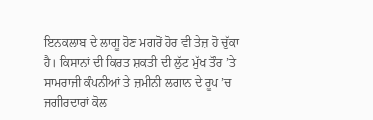ਇਨਕਲਾਬ ਦੇ ਲਾਗੂ ਹੋਣ ਮਗਰੋਂ ਹੋਰ ਵੀ ਤੇਜ਼ ਹੋ ਚੁੱਕਾ ਹੈ। ਕਿਸਾਨਾਂ ਦੀ ਕਿਰਤ ਸ਼ਕਤੀ ਦੀ ਲੁੱਟ ਮੁੱਖ ਤੌਰ ’ਤੇ ਸਾਮਰਾਜੀ ਕੰਪਨੀਆਂ ਤੇ ਜ਼ਮੀਨੀ ਲਗਾਨ ਦੇ ਰੂਪ ’ਚ ਜਗੀਰਦਾਰਾਂ ਕੋਲ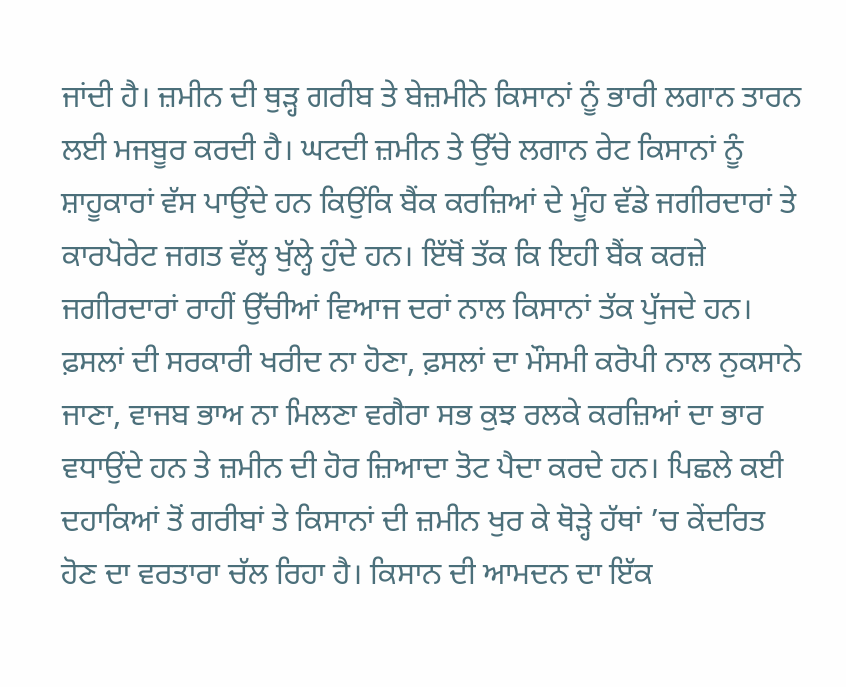ਜਾਂਦੀ ਹੈ। ਜ਼ਮੀਨ ਦੀ ਥੁੜ੍ਹ ਗਰੀਬ ਤੇ ਬੇਜ਼ਮੀਨੇ ਕਿਸਾਨਾਂ ਨੂੰ ਭਾਰੀ ਲਗਾਨ ਤਾਰਨ ਲਈ ਮਜਬੂਰ ਕਰਦੀ ਹੈ। ਘਟਦੀ ਜ਼ਮੀਨ ਤੇ ਉੱਚੇ ਲਗਾਨ ਰੇਟ ਕਿਸਾਨਾਂ ਨੂੰ ਸ਼ਾਹੂਕਾਰਾਂ ਵੱਸ ਪਾਉਂਦੇ ਹਨ ਕਿਉਂਕਿ ਬੈਂਕ ਕਰਜ਼ਿਆਂ ਦੇ ਮੂੰਹ ਵੱਡੇ ਜਗੀਰਦਾਰਾਂ ਤੇ ਕਾਰਪੋਰੇਟ ਜਗਤ ਵੱਲ੍ਹ ਖੁੱਲ੍ਹੇ ਹੁੰਦੇ ਹਨ। ਇੱਥੋਂ ਤੱਕ ਕਿ ਇਹੀ ਬੈਂਕ ਕਰਜ਼ੇ ਜਗੀਰਦਾਰਾਂ ਰਾਹੀਂ ਉੱਚੀਆਂ ਵਿਆਜ ਦਰਾਂ ਨਾਲ ਕਿਸਾਨਾਂ ਤੱਕ ਪੁੱਜਦੇ ਹਨ। ਫ਼ਸਲਾਂ ਦੀ ਸਰਕਾਰੀ ਖਰੀਦ ਨਾ ਹੋਣਾ, ਫ਼ਸਲਾਂ ਦਾ ਮੌਸਮੀ ਕਰੋਪੀ ਨਾਲ ਨੁਕਸਾਨੇ ਜਾਣਾ, ਵਾਜਬ ਭਾਅ ਨਾ ਮਿਲਣਾ ਵਗੈਰਾ ਸਭ ਕੁਝ ਰਲਕੇ ਕਰਜ਼ਿਆਂ ਦਾ ਭਾਰ ਵਧਾਉਂਦੇ ਹਨ ਤੇ ਜ਼ਮੀਨ ਦੀ ਹੋਰ ਜ਼ਿਆਦਾ ਤੋਟ ਪੈਦਾ ਕਰਦੇ ਹਨ। ਪਿਛਲੇ ਕਈ ਦਹਾਕਿਆਂ ਤੋਂ ਗਰੀਬਾਂ ਤੇ ਕਿਸਾਨਾਂ ਦੀ ਜ਼ਮੀਨ ਖੁਰ ਕੇ ਥੋੜ੍ਹੇ ਹੱਥਾਂ ’ਚ ਕੇਂਦਰਿਤ ਹੋਣ ਦਾ ਵਰਤਾਰਾ ਚੱਲ ਰਿਹਾ ਹੈ। ਕਿਸਾਨ ਦੀ ਆਮਦਨ ਦਾ ਇੱਕ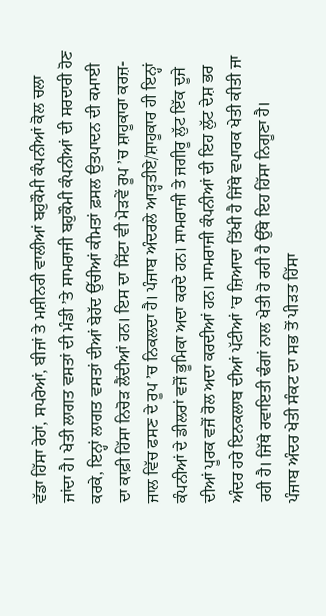ਵੱਡਾ ਹਿੱਸਾ ਰੇਹਾਂ, ਸਪਰੇਆਂ, ਬੀਜਾਂ ਤੇ ਮਸ਼ੀਨਰੀ ਵਾਲੀਆਂ ਬਹੁਕੌਮੀ ਕੰਪਨੀਆਂ ਕੋਲ ਚਲਾ ਜਾਂਦਾ ਹੈ। ਖੇਤੀ ਲਾਗਤ ਵਸਤਾਂ ਦੀ ਮੰਡੀ ’ਤੇ ਸਾਮਰਾਜੀ ਬਹੁਕੌਮੀ ਕੰਪਨੀਆਂ ਦੀ ਸਰਦਾਰੀ ਹੋਣ ਕਰਕੇ, ਇਨ੍ਹਾਂ ਲਾਗਤ ਵਸਤਾਂ ਦੀਆਂ ਬੇਹੱਦ ਉੱਚੀਆਂ ਕੀਮਤਾਂ ਫ਼ਸਲ ਉਤਪਾਦਨ ਦੀ ਕਮਾਈ ਦਾ ਕਾਫ਼ੀ ਹਿੱਸਾ ਨਿਚੋੜ ਲੈਂਦੀਆਂ ਹਨ। ਇਸ ਦਾ ਸਿੱਟਾ ਵੀ ਮੋੜਵੇਂ ਰੂਪ ’ਚ ਸ਼ਾਹੂਕਾਰਾ ਕਰਜ਼-ਜਾਲ ਵਿੱਚ ਫਸਣ ਦੇ ਰੂਪ ’ਚ ਨਿਕਲਦਾ ਹੈ। ਪੰਜਾਬ ਅੰਦਰਲੇ ਆੜ੍ਹਤੀਏ/ਸ਼ਾਹੂਕਾਰ ਹੀ ਇਨ੍ਹਾਂ ਕੰਪਨੀਆਂ ਦੇ ਡੀਲਰਾਂ ਵਜੋਂ ਭੂਮਿਕਾ ਅਦਾ ਕਰਦੇ ਹਨ। ਸਾਮਰਾਜੀ ਤੇ ਜਗੀਰੂ ਲੁੱਟ ਇੱਕ ਦੂਜੇ ਦੀਆਂ ਪੂਰਕ ਵਜੋਂ ਰੋਲ ਅਦਾ ਕਰਦੀਆਂ ਹਨ। ਸਾਮਰਾਜੀ ਕੰਪਨੀਆਂ ਦੀ ਇਹ ਲੁੱਟ ਦੇਸ਼ ਭਰ ਅੰਦਰ ਹਰੇ ਇਨਕਲਾਬ ਦੀਆਂ ਪੱਟੀਆਂ ’ਚ ਜ਼ਿਆਦਾ ਤਿੱਖੀ ਹੈ ਜਿੱਥੇ ਵਪਾਰਕ ਖੇਤੀ ਕੀਤੀ ਜਾ ਰਹੀ ਹੈ। ਜਿੱਥੇ ਰਵਾਇਤੀ ਢੰਗਾਂ ਨਾਲ ਖੇਤੀ ਹੋ ਰਹੀ ਹੈ ਉੱਥੇ ਇਹ ਹਿੱਸਾ ਨਿਗੂਣਾ ਹੈ।
ਪੰਜਾਬ ਅੰਦਰ ਖੇਤੀ ਸੰਕਟ ਦਾ ਸਭ ਤੋਂ ਪੀੜਤ ਹਿੱਸਾ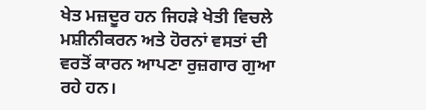ਖੇਤ ਮਜ਼ਦੂਰ ਹਨ ਜਿਹੜੇ ਖੇਤੀ ਵਿਚਲੇ ਮਸ਼ੀਨੀਕਰਨ ਅਤੇ ਹੋਰਨਾਂ ਵਸਤਾਂ ਦੀ ਵਰਤੋਂ ਕਾਰਨ ਆਪਣਾ ਰੁਜ਼ਗਾਰ ਗੁਆ ਰਹੇ ਹਨ।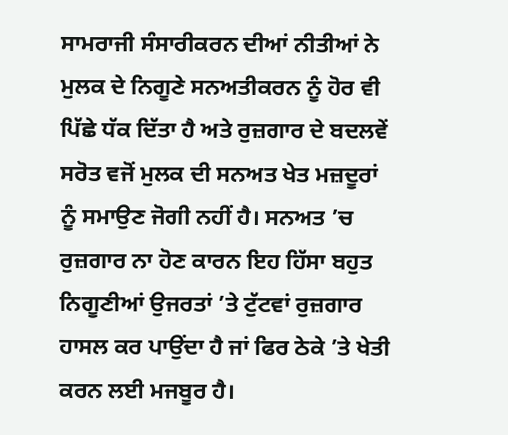ਸਾਮਰਾਜੀ ਸੰਸਾਰੀਕਰਨ ਦੀਆਂ ਨੀਤੀਆਂ ਨੇ ਮੁਲਕ ਦੇ ਨਿਗੂਣੇ ਸਨਅਤੀਕਰਨ ਨੂੰ ਹੋਰ ਵੀ ਪਿੱਛੇ ਧੱਕ ਦਿੱਤਾ ਹੈ ਅਤੇ ਰੁਜ਼ਗਾਰ ਦੇ ਬਦਲਵੇਂ ਸਰੋਤ ਵਜੋਂ ਮੁਲਕ ਦੀ ਸਨਅਤ ਖੇਤ ਮਜ਼ਦੂਰਾਂ ਨੂੰ ਸਮਾਉਣ ਜੋਗੀ ਨਹੀਂ ਹੈ। ਸਨਅਤ ’ਚ ਰੁਜ਼ਗਾਰ ਨਾ ਹੋਣ ਕਾਰਨ ਇਹ ਹਿੱਸਾ ਬਹੁਤ ਨਿਗੂਣੀਆਂ ਉਜਰਤਾਂ ’ਤੇ ਟੁੱਟਵਾਂ ਰੁਜ਼ਗਾਰ ਹਾਸਲ ਕਰ ਪਾਉਂਦਾ ਹੈ ਜਾਂ ਫਿਰ ਠੇਕੇ ’ਤੇ ਖੇਤੀ ਕਰਨ ਲਈ ਮਜਬੂਰ ਹੈ।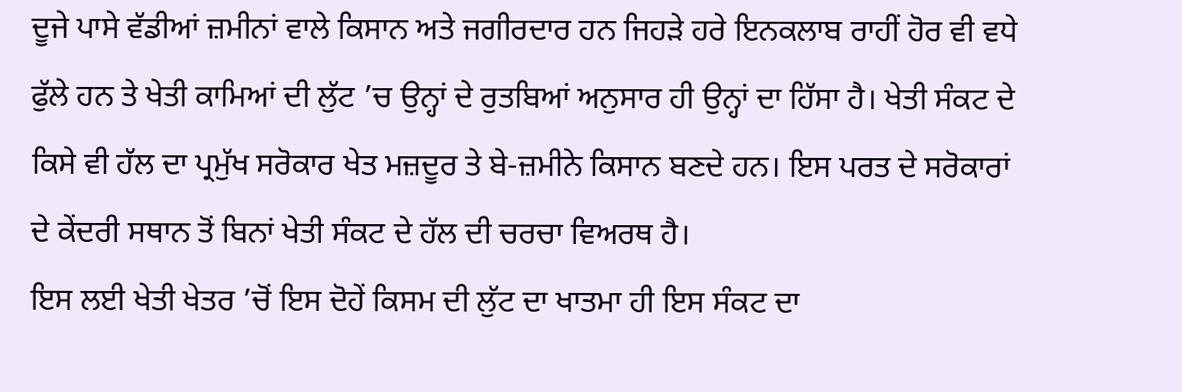ਦੂਜੇ ਪਾਸੇ ਵੱਡੀਆਂ ਜ਼ਮੀਨਾਂ ਵਾਲੇ ਕਿਸਾਨ ਅਤੇ ਜਗੀਰਦਾਰ ਹਨ ਜਿਹੜੇ ਹਰੇ ਇਨਕਲਾਬ ਰਾਹੀਂ ਹੋਰ ਵੀ ਵਧੇ ਫੁੱਲੇ ਹਨ ਤੇ ਖੇਤੀ ਕਾਮਿਆਂ ਦੀ ਲੁੱਟ ’ਚ ਉਨ੍ਹਾਂ ਦੇ ਰੁਤਬਿਆਂ ਅਨੁਸਾਰ ਹੀ ਉਨ੍ਹਾਂ ਦਾ ਹਿੱਸਾ ਹੈ। ਖੇਤੀ ਸੰਕਟ ਦੇ ਕਿਸੇ ਵੀ ਹੱਲ ਦਾ ਪ੍ਰਮੁੱਖ ਸਰੋਕਾਰ ਖੇਤ ਮਜ਼ਦੂਰ ਤੇ ਬੇ-ਜ਼ਮੀਨੇ ਕਿਸਾਨ ਬਣਦੇ ਹਨ। ਇਸ ਪਰਤ ਦੇ ਸਰੋਕਾਰਾਂ ਦੇ ਕੇਂਦਰੀ ਸਥਾਨ ਤੋਂ ਬਿਨਾਂ ਖੇਤੀ ਸੰਕਟ ਦੇ ਹੱਲ ਦੀ ਚਰਚਾ ਵਿਅਰਥ ਹੈ।
ਇਸ ਲਈ ਖੇਤੀ ਖੇਤਰ ’ਚੋਂ ਇਸ ਦੋਹੇਂ ਕਿਸਮ ਦੀ ਲੁੱਟ ਦਾ ਖਾਤਮਾ ਹੀ ਇਸ ਸੰਕਟ ਦਾ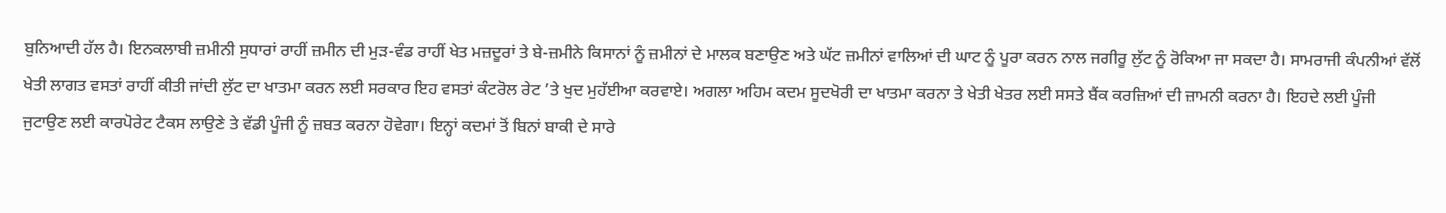ਬੁਨਿਆਦੀ ਹੱਲ ਹੈ। ਇਨਕਲਾਬੀ ਜ਼ਮੀਨੀ ਸੁਧਾਰਾਂ ਰਾਹੀਂ ਜ਼ਮੀਨ ਦੀ ਮੁੜ-ਵੰਡ ਰਾਹੀਂ ਖੇਤ ਮਜ਼ਦੂਰਾਂ ਤੇ ਬੇ-ਜ਼ਮੀਨੇ ਕਿਸਾਨਾਂ ਨੂੰ ਜ਼ਮੀਨਾਂ ਦੇ ਮਾਲਕ ਬਣਾਉਣ ਅਤੇ ਘੱਟ ਜ਼ਮੀਨਾਂ ਵਾਲਿਆਂ ਦੀ ਘਾਟ ਨੂੰ ਪੂਰਾ ਕਰਨ ਨਾਲ ਜਗੀਰੂ ਲੁੱਟ ਨੂੰ ਰੋਕਿਆ ਜਾ ਸਕਦਾ ਹੈ। ਸਾਮਰਾਜੀ ਕੰਪਨੀਆਂ ਵੱਲੋਂ ਖੇਤੀ ਲਾਗਤ ਵਸਤਾਂ ਰਾਹੀਂ ਕੀਤੀ ਜਾਂਦੀ ਲੁੱਟ ਦਾ ਖਾਤਮਾ ਕਰਨ ਲਈ ਸਰਕਾਰ ਇਹ ਵਸਤਾਂ ਕੰਟਰੋਲ ਰੇਟ ’ਤੇ ਖੁਦ ਮੁਹੱਈਆ ਕਰਵਾਏ। ਅਗਲਾ ਅਹਿਮ ਕਦਮ ਸੂਦਖੋਰੀ ਦਾ ਖਾਤਮਾ ਕਰਨਾ ਤੇ ਖੇਤੀ ਖੇਤਰ ਲਈ ਸਸਤੇ ਬੈਂਕ ਕਰਜ਼ਿਆਂ ਦੀ ਜ਼ਾਮਨੀ ਕਰਨਾ ਹੈ। ਇਹਦੇ ਲਈ ਪੂੰਜੀ ਜੁਟਾਉਣ ਲਈ ਕਾਰਪੋਰੇਟ ਟੈਕਸ ਲਾਉਣੇ ਤੇ ਵੱਡੀ ਪੂੰਜੀ ਨੂੰ ਜ਼ਬਤ ਕਰਨਾ ਹੋਵੇਗਾ। ਇਨ੍ਹਾਂ ਕਦਮਾਂ ਤੋਂ ਬਿਨਾਂ ਬਾਕੀ ਦੇ ਸਾਰੇ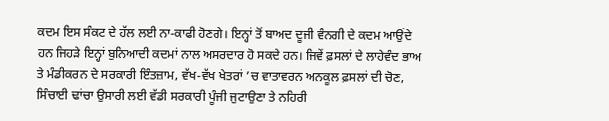ਕਦਮ ਇਸ ਸੰਕਟ ਦੇ ਹੱਲ ਲਈ ਨਾ-ਕਾਫੀ ਹੋਣਗੇ। ਇਨ੍ਹਾਂ ਤੋਂ ਬਾਅਦ ਦੂਜੀ ਵੰਨਗੀ ਦੇ ਕਦਮ ਆਉਂਦੇ ਹਨ ਜਿਹੜੇ ਇਨ੍ਹਾਂ ਬੁਨਿਆਦੀ ਕਦਮਾਂ ਨਾਲ ਅਸਰਦਾਰ ਹੋ ਸਕਦੇ ਹਨ। ਜਿਵੇਂ ਫ਼ਸਲਾਂ ਦੇ ਲਾਹੇਵੰਦ ਭਾਅ ਤੇ ਮੰਡੀਕਰਨ ਦੇ ਸਰਕਾਰੀ ਇੰਤਜ਼ਾਮ, ਵੱਖ-ਵੱਖ ਖੇਤਰਾਂ ’ਚ ਵਾਤਾਵਰਨ ਅਨਕੂਲ ਫ਼ਸਲਾਂ ਦੀ ਚੋਣ, ਸਿੰਚਾਈ ਢਾਂਚਾ ਉਸਾਰੀ ਲਈ ਵੱਡੀ ਸਰਕਾਰੀ ਪੂੰਜੀ ਜੁਟਾਉਣਾ ਤੇ ਨਹਿਰੀ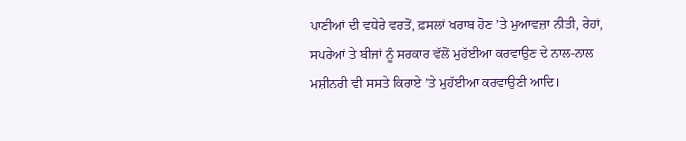ਪਾਣੀਆਂ ਦੀ ਵਧੇਰੇ ਵਰਤੋਂ, ਫ਼ਸਲਾਂ ਖਰਾਬ ਹੋਣ ’ਤੇ ਮੁਆਵਜ਼ਾ ਨੀਤੀ, ਰੇਹਾਂ, ਸਪਰੇਆਂ ਤੇ ਬੀਜਾਂ ਨੂੰ ਸਰਕਾਰ ਵੱਲੋਂ ਮੁਹੱਈਆ ਕਰਵਾਉਣ ਦੇ ਨਾਲ-ਨਾਲ ਮਸ਼ੀਨਰੀ ਵੀ ਸਸਤੇ ਕਿਰਾਏ ’ਤੇ ਮੁਹੱਈਆ ਕਰਵਾਉਣੀ ਆਦਿ।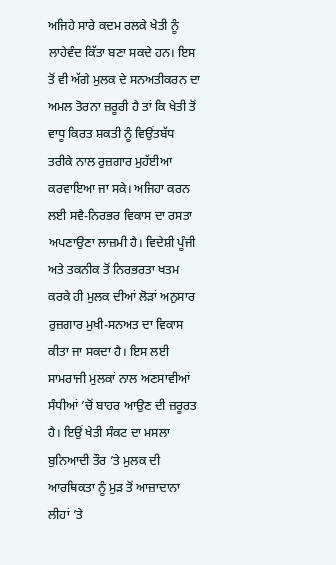ਅਜਿਹੇ ਸਾਰੇ ਕਦਮ ਰਲਕੇ ਖੇਤੀ ਨੂੰ ਲਾਹੇਵੰਦ ਕਿੱਤਾ ਬਣਾ ਸਕਦੇ ਹਨ। ਇਸ ਤੋਂ ਵੀ ਅੱਗੇ ਮੁਲਕ ਦੇ ਸਨਅਤੀਕਰਨ ਦਾ ਅਮਲ ਤੋਰਨਾ ਜ਼ਰੂਰੀ ਹੈ ਤਾਂ ਕਿ ਖੇਤੀ ਤੋਂ ਵਾਧੂ ਕਿਰਤ ਸ਼ਕਤੀ ਨੂੰ ਵਿਉਂਤਬੱਧ ਤਰੀਕੇ ਨਾਲ ਰੁਜ਼ਗਾਰ ਮੁਹੱਈਆ ਕਰਵਾਇਆ ਜਾ ਸਕੇ। ਅਜਿਹਾ ਕਰਨ ਲਈ ਸਵੈ-ਨਿਰਭਰ ਵਿਕਾਸ ਦਾ ਰਸਤਾ ਅਪਣਾਉਣਾ ਲਾਜ਼ਮੀ ਹੈ। ਵਿਦੇਸ਼ੀ ਪੂੰਜੀ ਅਤੇ ਤਕਨੀਕ ਤੋਂ ਨਿਰਭਰਤਾ ਖਤਮ ਕਰਕੇ ਹੀ ਮੁਲਕ ਦੀਆਂ ਲੋੜਾਂ ਅਨੁਸਾਰ ਰੁਜ਼ਗਾਰ ਮੁਖੀ-ਸਨਅਤ ਦਾ ਵਿਕਾਸ ਕੀਤਾ ਜਾ ਸਕਦਾ ਹੈ। ਇਸ ਲਈ ਸਾਮਰਾਜੀ ਮੁਲਕਾਂ ਨਾਲ ਅਣਸਾਵੀਆਂ ਸੰਧੀਆਂ ’ਚੋਂ ਬਾਹਰ ਆਉਣ ਦੀ ਜ਼ਰੂਰਤ ਹੈ। ਇਉਂ ਖੇਤੀ ਸੰਕਟ ਦਾ ਮਸਲਾ ਬੁਨਿਆਦੀ ਤੌਰ ’ਤੇ ਮੁਲਕ ਦੀ ਆਰਥਿਕਤਾ ਨੂੰ ਮੁੜ ਤੋਂ ਆਜ਼ਾਦਾਨਾ ਲੀਹਾਂ ’ਤੇ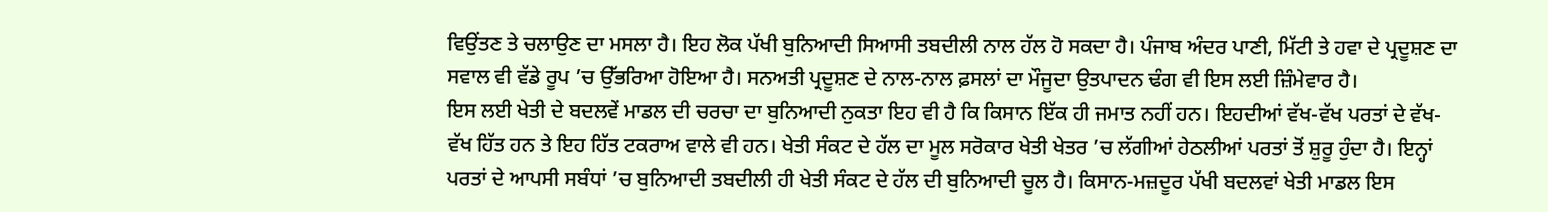ਵਿਉਂਤਣ ਤੇ ਚਲਾਉਣ ਦਾ ਮਸਲਾ ਹੈ। ਇਹ ਲੋਕ ਪੱਖੀ ਬੁਨਿਆਦੀ ਸਿਆਸੀ ਤਬਦੀਲੀ ਨਾਲ ਹੱਲ ਹੋ ਸਕਦਾ ਹੈ। ਪੰਜਾਬ ਅੰਦਰ ਪਾਣੀ, ਮਿੱਟੀ ਤੇ ਹਵਾ ਦੇ ਪ੍ਰਦੂਸ਼ਣ ਦਾ ਸਵਾਲ ਵੀ ਵੱਡੇ ਰੂਪ ’ਚ ਉੱਭਰਿਆ ਹੋਇਆ ਹੈ। ਸਨਅਤੀ ਪ੍ਰਦੂਸ਼ਣ ਦੇ ਨਾਲ-ਨਾਲ ਫ਼ਸਲਾਂ ਦਾ ਮੌਜੂਦਾ ਉਤਪਾਦਨ ਢੰਗ ਵੀ ਇਸ ਲਈ ਜ਼ਿੰਮੇਵਾਰ ਹੈ।
ਇਸ ਲਈ ਖੇਤੀ ਦੇ ਬਦਲਵੇਂ ਮਾਡਲ ਦੀ ਚਰਚਾ ਦਾ ਬੁਨਿਆਦੀ ਨੁਕਤਾ ਇਹ ਵੀ ਹੈ ਕਿ ਕਿਸਾਨ ਇੱਕ ਹੀ ਜਮਾਤ ਨਹੀਂ ਹਨ। ਇਹਦੀਆਂ ਵੱਖ-ਵੱਖ ਪਰਤਾਂ ਦੇ ਵੱਖ-ਵੱਖ ਹਿੱਤ ਹਨ ਤੇ ਇਹ ਹਿੱਤ ਟਕਰਾਅ ਵਾਲੇ ਵੀ ਹਨ। ਖੇਤੀ ਸੰਕਟ ਦੇ ਹੱਲ ਦਾ ਮੂਲ ਸਰੋਕਾਰ ਖੇਤੀ ਖੇਤਰ ’ਚ ਲੱਗੀਆਂ ਹੇਠਲੀਆਂ ਪਰਤਾਂ ਤੋਂ ਸ਼ੁਰੂ ਹੁੰਦਾ ਹੈ। ਇਨ੍ਹਾਂ ਪਰਤਾਂ ਦੇ ਆਪਸੀ ਸਬੰਧਾਂ ’ਚ ਬੁਨਿਆਦੀ ਤਬਦੀਲੀ ਹੀ ਖੇਤੀ ਸੰਕਟ ਦੇ ਹੱਲ ਦੀ ਬੁਨਿਆਦੀ ਚੂਲ ਹੈ। ਕਿਸਾਨ-ਮਜ਼ਦੂਰ ਪੱਖੀ ਬਦਲਵਾਂ ਖੇਤੀ ਮਾਡਲ ਇਸ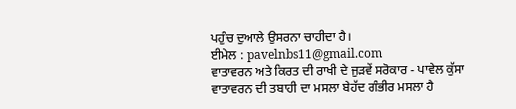ਪਹੁੰਚ ਦੁਆਲੇ ਉਸਰਨਾ ਚਾਹੀਦਾ ਹੈ।
ਈਮੇਲ : pavelnbs11@gmail.com
ਵਾਤਾਵਰਨ ਅਤੇ ਕਿਰਤ ਦੀ ਰਾਖੀ ਦੇ ਜੁੜਵੇਂ ਸਰੋਕਾਰ - ਪਾਵੇਲ ਕੁੱਸਾ
ਵਾਤਾਵਰਨ ਦੀ ਤਬਾਹੀ ਦਾ ਮਸਲਾ ਬੇਹੱਦ ਗੰਭੀਰ ਮਸਲਾ ਹੈ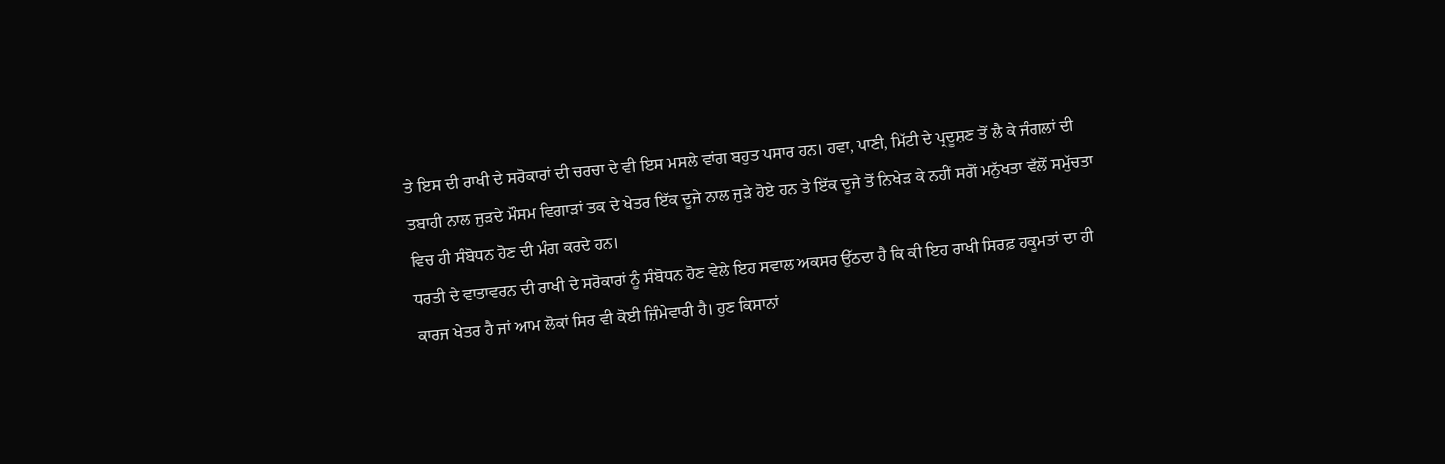ਤੇ ਇਸ ਦੀ ਰਾਖੀ ਦੇ ਸਰੋਕਾਰਾਂ ਦੀ ਚਰਚਾ ਦੇ ਵੀ ਇਸ ਮਸਲੇ ਵਾਂਗ ਬਹੁਤ ਪਸਾਰ ਹਨ। ਹਵਾ, ਪਾਣੀ, ਮਿੱਟੀ ਦੇ ਪ੍ਰਦੂਸ਼ਣ ਤੋਂ ਲੈ ਕੇ ਜੰਗਲਾਂ ਦੀ ਤਬਾਹੀ ਨਾਲ ਜੁੜਦੇ ਮੌਸਮ ਵਿਗਾੜਾਂ ਤਕ ਦੇ ਖੇਤਰ ਇੱਕ ਦੂਜੇ ਨਾਲ ਜੁੜੇ ਹੋਏ ਹਨ ਤੇ ਇੱਕ ਦੂਜੇ ਤੋਂ ਨਿਖੇੜ ਕੇ ਨਹੀਂ ਸਗੋਂ ਮਨੁੱਖਤਾ ਵੱਲੋਂ ਸਮੁੱਚਤਾ ਵਿਚ ਹੀ ਸੰਬੋਧਨ ਹੋਣ ਦੀ ਮੰਗ ਕਰਦੇ ਹਨ।
ਧਰਤੀ ਦੇ ਵਾਤਾਵਰਨ ਦੀ ਰਾਖੀ ਦੇ ਸਰੋਕਾਰਾਂ ਨੂੰ ਸੰਬੋਧਨ ਹੋਣ ਵੇਲੇ ਇਹ ਸਵਾਲ ਅਕਸਰ ਉੱਠਦਾ ਹੈ ਕਿ ਕੀ ਇਹ ਰਾਖੀ ਸਿਰਫ਼ ਹਕੂਮਤਾਂ ਦਾ ਹੀ ਕਾਰਜ ਖੇਤਰ ਹੈ ਜਾਂ ਆਮ ਲੋਕਾਂ ਸਿਰ ਵੀ ਕੋਈ ਜ਼ਿੰਮੇਵਾਰੀ ਹੈ। ਹੁਣ ਕਿਸਾਨਾਂ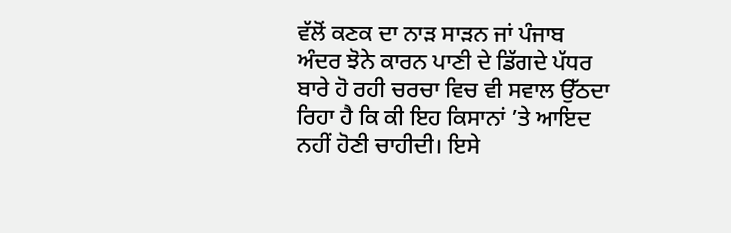ਵੱਲੋਂ ਕਣਕ ਦਾ ਨਾੜ ਸਾੜਨ ਜਾਂ ਪੰਜਾਬ ਅੰਦਰ ਝੋਨੇ ਕਾਰਨ ਪਾਣੀ ਦੇ ਡਿੱਗਦੇ ਪੱਧਰ ਬਾਰੇ ਹੋ ਰਹੀ ਚਰਚਾ ਵਿਚ ਵੀ ਸਵਾਲ ਉੱਠਦਾ ਰਿਹਾ ਹੈ ਕਿ ਕੀ ਇਹ ਕਿਸਾਨਾਂ ’ਤੇ ਆਇਦ ਨਹੀਂ ਹੋਣੀ ਚਾਹੀਦੀ। ਇਸੇ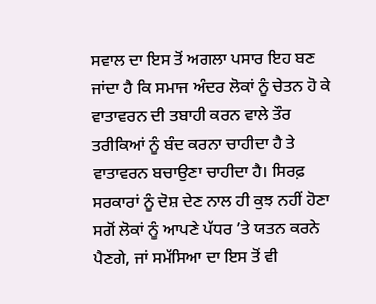ਸਵਾਲ ਦਾ ਇਸ ਤੋਂ ਅਗਲਾ ਪਸਾਰ ਇਹ ਬਣ ਜਾਂਦਾ ਹੈ ਕਿ ਸਮਾਜ ਅੰਦਰ ਲੋਕਾਂ ਨੂੰ ਚੇਤਨ ਹੋ ਕੇ ਵਾਤਾਵਰਨ ਦੀ ਤਬਾਹੀ ਕਰਨ ਵਾਲੇ ਤੌਰ ਤਰੀਕਿਆਂ ਨੂੰ ਬੰਦ ਕਰਨਾ ਚਾਹੀਦਾ ਹੈ ਤੇ ਵਾਤਾਵਰਨ ਬਚਾਉਣਾ ਚਾਹੀਦਾ ਹੈ। ਸਿਰਫ਼ ਸਰਕਾਰਾਂ ਨੂੰ ਦੋਸ਼ ਦੇਣ ਨਾਲ ਹੀ ਕੁਝ ਨਹੀਂ ਹੋਣਾ ਸਗੋਂ ਲੋਕਾਂ ਨੂੰ ਆਪਣੇ ਪੱਧਰ ’ਤੇ ਯਤਨ ਕਰਨੇ ਪੈਣਗੇ, ਜਾਂ ਸਮੱਸਿਆ ਦਾ ਇਸ ਤੋਂ ਵੀ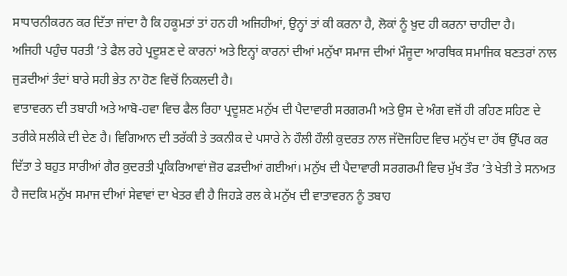ਸਾਧਾਰਨੀਕਰਨ ਕਰ ਦਿੱਤਾ ਜਾਂਦਾ ਹੈ ਕਿ ਹਕੂਮਤਾਂ ਤਾਂ ਹਨ ਹੀ ਅਜਿਹੀਆਂ, ਉਨ੍ਹਾਂ ਤਾਂ ਕੀ ਕਰਨਾ ਹੈ, ਲੋਕਾਂ ਨੂੰ ਖ਼ੁਦ ਹੀ ਕਰਨਾ ਚਾਹੀਦਾ ਹੈ।
ਅਜਿਹੀ ਪਹੁੰਚ ਧਰਤੀ ’ਤੇ ਫੈਲ ਰਹੇ ਪ੍ਰਦੂਸ਼ਣ ਦੇ ਕਾਰਨਾਂ ਅਤੇ ਇਨ੍ਹਾਂ ਕਾਰਨਾਂ ਦੀਆਂ ਮਨੁੱਖਾ ਸਮਾਜ ਦੀਆਂ ਮੌਜੂਦਾ ਆਰਥਿਕ ਸਮਾਜਿਕ ਬਣਤਰਾਂ ਨਾਲ ਜੁੜਦੀਆਂ ਤੰਦਾਂ ਬਾਰੇ ਸਹੀ ਭੇਤ ਨਾ ਹੋਣ ਵਿਚੋਂ ਨਿਕਲਦੀ ਹੈ।
ਵਾਤਾਵਰਨ ਦੀ ਤਬਾਹੀ ਅਤੇ ਆਬੋ-ਹਵਾ ਵਿਚ ਫੈਲ ਰਿਹਾ ਪ੍ਰਦੂਸ਼ਣ ਮਨੁੱਖ ਦੀ ਪੈਦਾਵਾਰੀ ਸਰਗਰਮੀ ਅਤੇ ਉਸ ਦੇ ਅੰਗ ਵਜੋਂ ਹੀ ਰਹਿਣ ਸਹਿਣ ਦੇ ਤਰੀਕੇ ਸਲੀਕੇ ਦੀ ਦੇਣ ਹੈ। ਵਿਗਿਆਨ ਦੀ ਤਰੱਕੀ ਤੇ ਤਕਨੀਕ ਦੇ ਪਸਾਰੇ ਨੇ ਹੌਲੀ ਹੌਲੀ ਕੁਦਰਤ ਨਾਲ ਜੱਦੋਜਹਿਦ ਵਿਚ ਮਨੁੱਖ ਦਾ ਹੱਥ ਉੱਪਰ ਕਰ ਦਿੱਤਾ ਤੇ ਬਹੁਤ ਸਾਰੀਆਂ ਗੈਰ ਕੁਦਰਤੀ ਪ੍ਰਕਿਰਿਆਵਾਂ ਜ਼ੋਰ ਫੜਦੀਆਂ ਗਈਆਂ। ਮਨੁੱਖ ਦੀ ਪੈਦਾਵਾਰੀ ਸਰਗਰਮੀ ਵਿਚ ਮੁੱਖ ਤੌਰ ’ਤੇ ਖੇਤੀ ਤੇ ਸਨਅਤ ਹੈ ਜਦਕਿ ਮਨੁੱਖ ਸਮਾਜ ਦੀਆਂ ਸੇਵਾਵਾਂ ਦਾ ਖੇਤਰ ਵੀ ਹੈ ਜਿਹੜੇ ਰਲ ਕੇ ਮਨੁੱਖ ਦੀ ਵਾਤਾਵਰਨ ਨੂੰ ਤਬਾਹ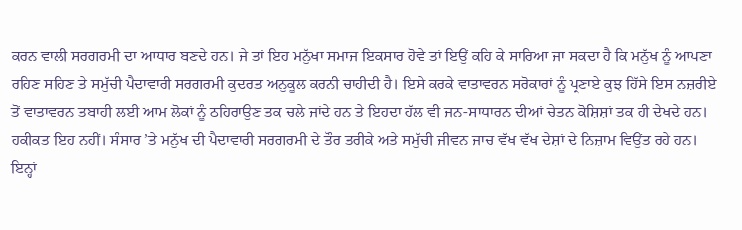ਕਰਨ ਵਾਲੀ ਸਰਗਰਮੀ ਦਾ ਆਧਾਰ ਬਣਦੇ ਹਨ। ਜੇ ਤਾਂ ਇਹ ਮਨੁੱਖਾ ਸਮਾਜ ਇਕਸਾਰ ਹੋਵੇ ਤਾਂ ਇਉਂ ਕਹਿ ਕੇ ਸਾਰਿਆ ਜਾ ਸਕਦਾ ਹੈ ਕਿ ਮਨੁੱਖ ਨੂੰ ਆਪਣਾ ਰਹਿਣ ਸਹਿਣ ਤੇ ਸਮੁੱਚੀ ਪੈਦਾਵਾਰੀ ਸਰਗਰਮੀ ਕੁਦਰਤ ਅਨੁਕੂਲ ਕਰਨੀ ਚਾਹੀਦੀ ਹੈ। ਇਸੇ ਕਰਕੇ ਵਾਤਾਵਰਨ ਸਰੋਕਾਰਾਂ ਨੂੰ ਪ੍ਰਣਾਏ ਕੁਝ ਹਿੱਸੇ ਇਸ ਨਜ਼ਰੀਏ ਤੋਂ ਵਾਤਾਵਰਨ ਤਬਾਹੀ ਲਈ ਆਮ ਲੋਕਾਂ ਨੂੰ ਠਹਿਰਾਉਣ ਤਕ ਚਲੇ ਜਾਂਦੇ ਹਨ ਤੇ ਇਹਦਾ ਹੱਲ ਵੀ ਜਨ-ਸਾਧਾਰਨ ਦੀਆਂ ਚੇਤਨ ਕੋਸ਼ਿਸ਼ਾਂ ਤਕ ਹੀ ਦੇਖਦੇ ਹਨ।
ਹਕੀਕਤ ਇਹ ਨਹੀਂ। ਸੰਸਾਰ ’ਤੇ ਮਨੁੱਖ ਦੀ ਪੈਦਾਵਾਰੀ ਸਰਗਰਮੀ ਦੇ ਤੌਰ ਤਰੀਕੇ ਅਤੇ ਸਮੁੱਚੀ ਜੀਵਨ ਜਾਚ ਵੱਖ ਵੱਖ ਦੇਸ਼ਾਂ ਦੇ ਨਿਜ਼ਾਮ ਵਿਉਂਤ ਰਹੇ ਹਨ। ਇਨ੍ਹਾਂ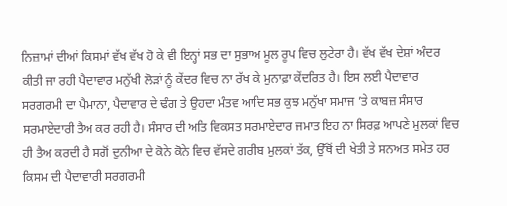ਨਿਜ਼ਾਮਾਂ ਦੀਆਂ ਕਿਸਮਾਂ ਵੱਖ ਵੱਖ ਹੋ ਕੇ ਵੀ ਇਨ੍ਹਾਂ ਸਭ ਦਾ ਸੁਭਾਅ ਮੂਲ ਰੂਪ ਵਿਚ ਲੁਟੇਰਾ ਹੈ। ਵੱਖ ਵੱਖ ਦੇਸ਼ਾਂ ਅੰਦਰ ਕੀਤੀ ਜਾ ਰਹੀ ਪੈਦਾਵਾਰ ਮਨੁੱਖੀ ਲੋੜਾਂ ਨੂੰ ਕੇਂਦਰ ਵਿਚ ਨਾ ਰੱਖ ਕੇ ਮੁਨਾਫ਼ਾ ਕੇਂਦਰਿਤ ਹੈ। ਇਸ ਲਈ ਪੈਦਾਵਾਰ ਸਰਗਰਮੀ ਦਾ ਪੈਮਾਨਾ, ਪੈਦਾਵਾਰ ਦੇ ਢੰਗ ਤੇ ਉਹਦਾ ਮੰਤਵ ਆਦਿ ਸਭ ਕੁਝ ਮਨੁੱਖਾ ਸਮਾਜ ’ਤੇ ਕਾਬਜ਼ ਸੰਸਾਰ ਸਰਮਾਏਦਾਰੀ ਤੈਅ ਕਰ ਰਹੀ ਹੈ। ਸੰਸਾਰ ਦੀ ਅਤਿ ਵਿਕਸਤ ਸਰਮਾਏਦਾਰ ਜਮਾਤ ਇਹ ਨਾ ਸਿਰਫ਼ ਆਪਣੇ ਮੁਲਕਾਂ ਵਿਚ ਹੀ ਤੈਅ ਕਰਦੀ ਹੈ ਸਗੋਂ ਦੁਨੀਆ ਦੇ ਕੋਨੇ ਕੋਨੇ ਵਿਚ ਵੱਸਦੇ ਗਰੀਬ ਮੁਲਕਾਂ ਤੱਕ, ਉੱਥੋਂ ਦੀ ਖੇਤੀ ਤੇ ਸਨਅਤ ਸਮੇਤ ਹਰ ਕਿਸਮ ਦੀ ਪੈਦਾਵਾਰੀ ਸਰਗਰਮੀ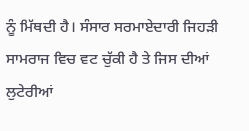ਨੂੰ ਮਿੱਥਦੀ ਹੈ। ਸੰਸਾਰ ਸਰਮਾਏਦਾਰੀ ਜਿਹੜੀ ਸਾਮਰਾਜ ਵਿਚ ਵਟ ਚੁੱਕੀ ਹੈ ਤੇ ਜਿਸ ਦੀਆਂ ਲੁਟੇਰੀਆਂ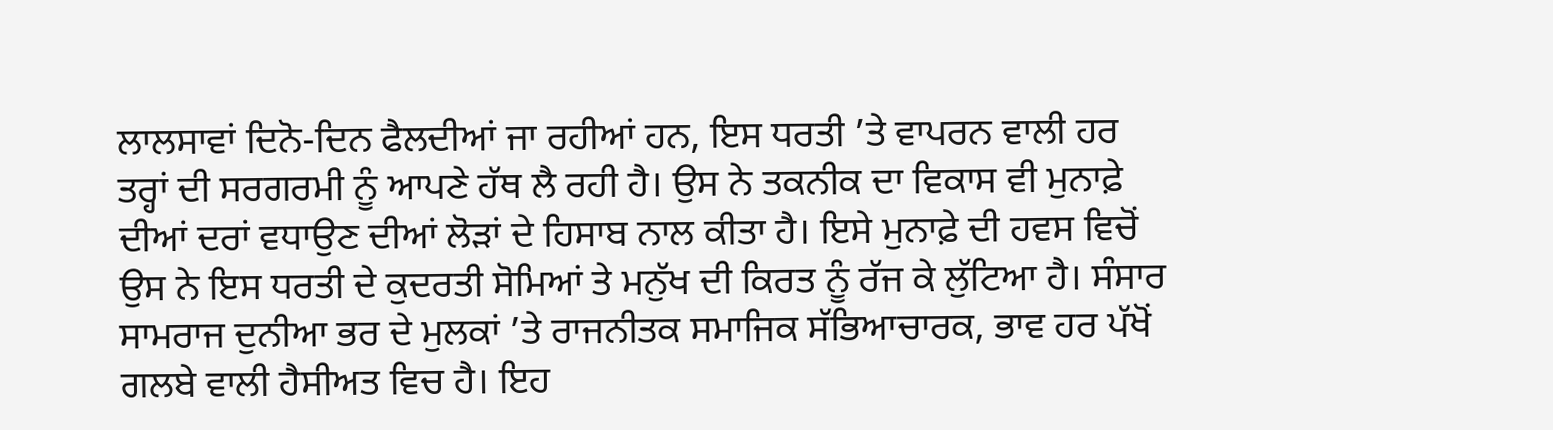ਲਾਲਸਾਵਾਂ ਦਿਨੋ-ਦਿਨ ਫੈਲਦੀਆਂ ਜਾ ਰਹੀਆਂ ਹਨ, ਇਸ ਧਰਤੀ ’ਤੇ ਵਾਪਰਨ ਵਾਲੀ ਹਰ ਤਰ੍ਹਾਂ ਦੀ ਸਰਗਰਮੀ ਨੂੰ ਆਪਣੇ ਹੱਥ ਲੈ ਰਹੀ ਹੈ। ਉਸ ਨੇ ਤਕਨੀਕ ਦਾ ਵਿਕਾਸ ਵੀ ਮੁਨਾਫ਼ੇ ਦੀਆਂ ਦਰਾਂ ਵਧਾਉਣ ਦੀਆਂ ਲੋੜਾਂ ਦੇ ਹਿਸਾਬ ਨਾਲ ਕੀਤਾ ਹੈ। ਇਸੇ ਮੁਨਾਫ਼ੇ ਦੀ ਹਵਸ ਵਿਚੋਂ ਉਸ ਨੇ ਇਸ ਧਰਤੀ ਦੇ ਕੁਦਰਤੀ ਸੋਮਿਆਂ ਤੇ ਮਨੁੱਖ ਦੀ ਕਿਰਤ ਨੂੰ ਰੱਜ ਕੇ ਲੁੱਟਿਆ ਹੈ। ਸੰਸਾਰ ਸਾਮਰਾਜ ਦੁਨੀਆ ਭਰ ਦੇ ਮੁਲਕਾਂ ’ਤੇ ਰਾਜਨੀਤਕ ਸਮਾਜਿਕ ਸੱਭਿਆਚਾਰਕ, ਭਾਵ ਹਰ ਪੱਖੋਂ ਗਲਬੇ ਵਾਲੀ ਹੈਸੀਅਤ ਵਿਚ ਹੈ। ਇਹ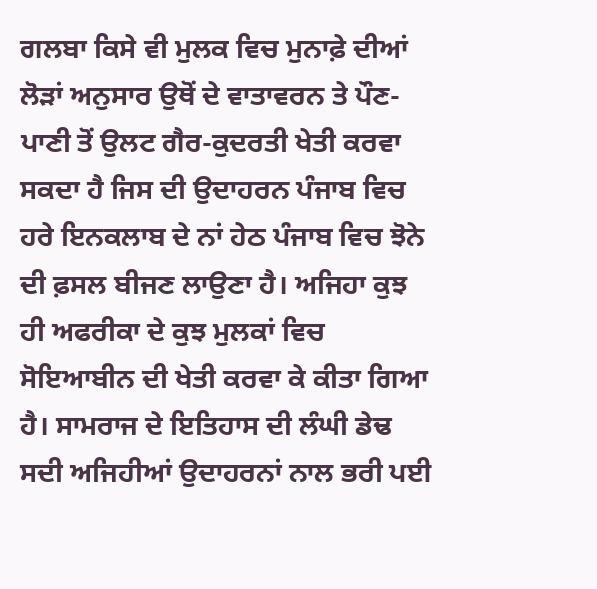ਗਲਬਾ ਕਿਸੇ ਵੀ ਮੁਲਕ ਵਿਚ ਮੁਨਾਫ਼ੇ ਦੀਆਂ ਲੋੜਾਂ ਅਨੁਸਾਰ ਉਥੋਂ ਦੇ ਵਾਤਾਵਰਨ ਤੇ ਪੌਣ-ਪਾਣੀ ਤੋਂ ਉਲਟ ਗੈਰ-ਕੁਦਰਤੀ ਖੇਤੀ ਕਰਵਾ ਸਕਦਾ ਹੈ ਜਿਸ ਦੀ ਉਦਾਹਰਨ ਪੰਜਾਬ ਵਿਚ ਹਰੇ ਇਨਕਲਾਬ ਦੇ ਨਾਂ ਹੇਠ ਪੰਜਾਬ ਵਿਚ ਝੋਨੇ ਦੀ ਫ਼ਸਲ ਬੀਜਣ ਲਾਉਣਾ ਹੈ। ਅਜਿਹਾ ਕੁਝ ਹੀ ਅਫਰੀਕਾ ਦੇ ਕੁਝ ਮੁਲਕਾਂ ਵਿਚ ਸੋਇਆਬੀਨ ਦੀ ਖੇਤੀ ਕਰਵਾ ਕੇ ਕੀਤਾ ਗਿਆ ਹੈ। ਸਾਮਰਾਜ ਦੇ ਇਤਿਹਾਸ ਦੀ ਲੰਘੀ ਡੇਢ ਸਦੀ ਅਜਿਹੀਆਂ ਉਦਾਹਰਨਾਂ ਨਾਲ ਭਰੀ ਪਈ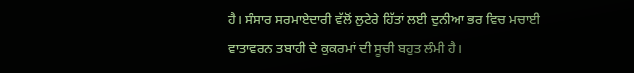ਹੈ। ਸੰਸਾਰ ਸਰਮਾਏਦਾਰੀ ਵੱਲੋਂ ਲੁਟੇਰੇ ਹਿੱਤਾਂ ਲਈ ਦੁਨੀਆ ਭਰ ਵਿਚ ਮਚਾਈ ਵਾਤਾਵਰਨ ਤਬਾਹੀ ਦੇ ਕੁਕਰਮਾਂ ਦੀ ਸੂਚੀ ਬਹੁਤ ਲੰਮੀ ਹੈ।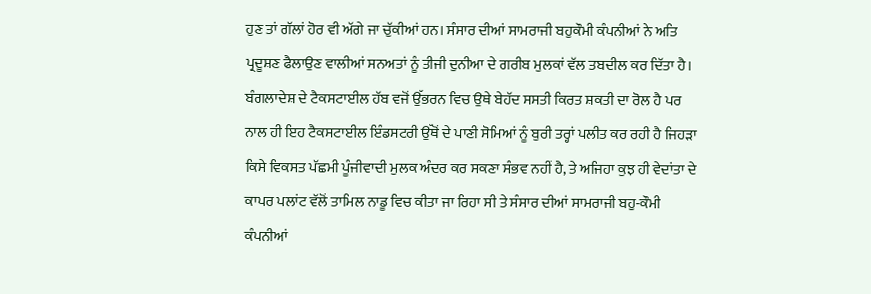ਹੁਣ ਤਾਂ ਗੱਲਾਂ ਹੋਰ ਵੀ ਅੱਗੇ ਜਾ ਚੁੱਕੀਆਂ ਹਨ। ਸੰਸਾਰ ਦੀਆਂ ਸਾਮਰਾਜੀ ਬਹੁਕੌਮੀ ਕੰਪਨੀਆਂ ਨੇ ਅਤਿ ਪ੍ਰਦੂਸ਼ਣ ਫੈਲਾਉਣ ਵਾਲੀਆਂ ਸਨਅਤਾਂ ਨੂੰ ਤੀਜੀ ਦੁਨੀਆ ਦੇ ਗਰੀਬ ਮੁਲਕਾਂ ਵੱਲ ਤਬਦੀਲ ਕਰ ਦਿੱਤਾ ਹੈ। ਬੰਗਲਾਦੇਸ਼ ਦੇ ਟੈਕਸਟਾਈਲ ਹੱਬ ਵਜੋਂ ਉੱਭਰਨ ਵਿਚ ਉਥੇ ਬੇਹੱਦ ਸਸਤੀ ਕਿਰਤ ਸ਼ਕਤੀ ਦਾ ਰੋਲ ਹੈ ਪਰ ਨਾਲ ਹੀ ਇਹ ਟੈਕਸਟਾਈਲ ਇੰਡਸਟਰੀ ਉੱਥੋਂ ਦੇ ਪਾਣੀ ਸੋਮਿਆਂ ਨੂੰ ਬੁਰੀ ਤਰ੍ਹਾਂ ਪਲੀਤ ਕਰ ਰਹੀ ਹੈ ਜਿਹੜਾ ਕਿਸੇ ਵਿਕਸਤ ਪੱਛਮੀ ਪੂੰਜੀਵਾਦੀ ਮੁਲਕ ਅੰਦਰ ਕਰ ਸਕਣਾ ਸੰਭਵ ਨਹੀਂ ਹੈ, ਤੇ ਅਜਿਹਾ ਕੁਝ ਹੀ ਵੇਦਾਂਤਾ ਦੇ ਕਾਪਰ ਪਲਾਂਟ ਵੱਲੋਂ ਤਾਮਿਲ ਨਾਡੂ ਵਿਚ ਕੀਤਾ ਜਾ ਰਿਹਾ ਸੀ ਤੇ ਸੰਸਾਰ ਦੀਆਂ ਸਾਮਰਾਜੀ ਬਹੁ-ਕੌਮੀ ਕੰਪਨੀਆਂ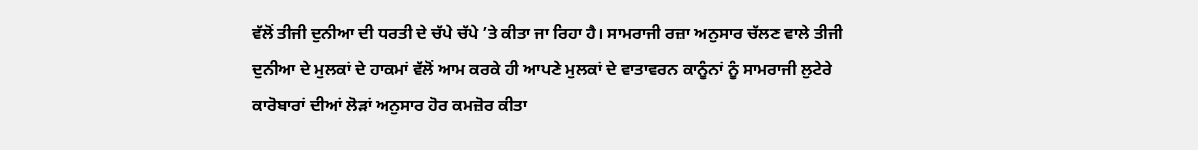ਵੱਲੋਂ ਤੀਜੀ ਦੁਨੀਆ ਦੀ ਧਰਤੀ ਦੇ ਚੱਪੇ ਚੱਪੇ ’ਤੇ ਕੀਤਾ ਜਾ ਰਿਹਾ ਹੈ। ਸਾਮਰਾਜੀ ਰਜ਼ਾ ਅਨੁਸਾਰ ਚੱਲਣ ਵਾਲੇ ਤੀਜੀ ਦੁਨੀਆ ਦੇ ਮੁਲਕਾਂ ਦੇ ਹਾਕਮਾਂ ਵੱਲੋਂ ਆਮ ਕਰਕੇ ਹੀ ਆਪਣੇ ਮੁਲਕਾਂ ਦੇ ਵਾਤਾਵਰਨ ਕਾਨੂੰਨਾਂ ਨੂੰ ਸਾਮਰਾਜੀ ਲੁਟੇਰੇ ਕਾਰੋਬਾਰਾਂ ਦੀਆਂ ਲੋੜਾਂ ਅਨੁਸਾਰ ਹੋਰ ਕਮਜ਼ੋਰ ਕੀਤਾ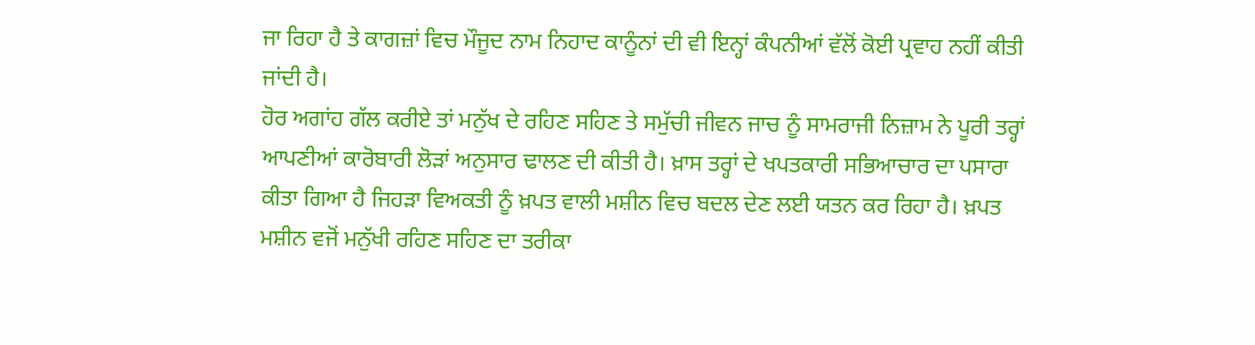ਜਾ ਰਿਹਾ ਹੈ ਤੇ ਕਾਗਜ਼ਾਂ ਵਿਚ ਮੌਜੂਦ ਨਾਮ ਨਿਹਾਦ ਕਾਨੂੰਨਾਂ ਦੀ ਵੀ ਇਨ੍ਹਾਂ ਕੰਪਨੀਆਂ ਵੱਲੋਂ ਕੋਈ ਪ੍ਰਵਾਹ ਨਹੀਂ ਕੀਤੀ ਜਾਂਦੀ ਹੈ।
ਹੋਰ ਅਗਾਂਹ ਗੱਲ ਕਰੀਏ ਤਾਂ ਮਨੁੱਖ ਦੇ ਰਹਿਣ ਸਹਿਣ ਤੇ ਸਮੁੱਚੀ ਜੀਵਨ ਜਾਚ ਨੂੰ ਸਾਮਰਾਜੀ ਨਿਜ਼ਾਮ ਨੇ ਪੂਰੀ ਤਰ੍ਹਾਂ ਆਪਣੀਆਂ ਕਾਰੋਬਾਰੀ ਲੋੜਾਂ ਅਨੁਸਾਰ ਢਾਲਣ ਦੀ ਕੀਤੀ ਹੈ। ਖ਼ਾਸ ਤਰ੍ਹਾਂ ਦੇ ਖਪਤਕਾਰੀ ਸਭਿਆਚਾਰ ਦਾ ਪਸਾਰਾ ਕੀਤਾ ਗਿਆ ਹੈ ਜਿਹੜਾ ਵਿਅਕਤੀ ਨੂੰ ਖ਼ਪਤ ਵਾਲੀ ਮਸ਼ੀਨ ਵਿਚ ਬਦਲ ਦੇਣ ਲਈ ਯਤਨ ਕਰ ਰਿਹਾ ਹੈ। ਖ਼ਪਤ ਮਸ਼ੀਨ ਵਜੋਂ ਮਨੁੱਖੀ ਰਹਿਣ ਸਹਿਣ ਦਾ ਤਰੀਕਾ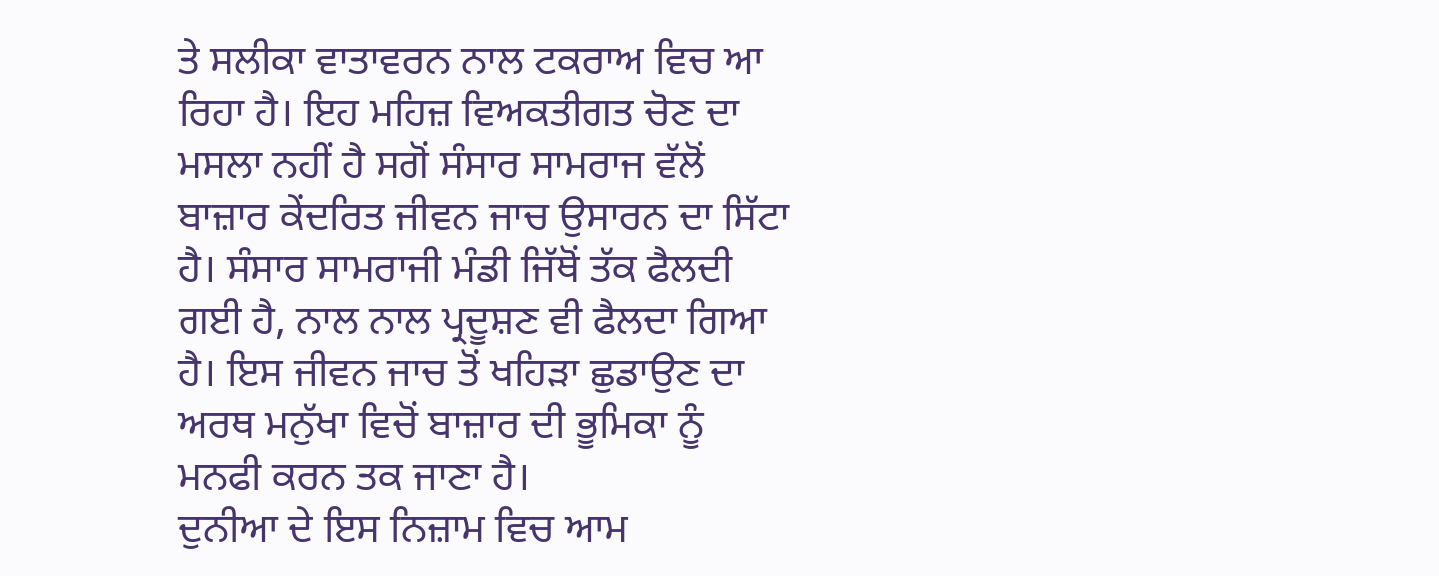ਤੇ ਸਲੀਕਾ ਵਾਤਾਵਰਨ ਨਾਲ ਟਕਰਾਅ ਵਿਚ ਆ ਰਿਹਾ ਹੈ। ਇਹ ਮਹਿਜ਼ ਵਿਅਕਤੀਗਤ ਚੋਣ ਦਾ ਮਸਲਾ ਨਹੀਂ ਹੈ ਸਗੋਂ ਸੰਸਾਰ ਸਾਮਰਾਜ ਵੱਲੋਂ ਬਾਜ਼ਾਰ ਕੇਂਦਰਿਤ ਜੀਵਨ ਜਾਚ ਉਸਾਰਨ ਦਾ ਸਿੱਟਾ ਹੈ। ਸੰਸਾਰ ਸਾਮਰਾਜੀ ਮੰਡੀ ਜਿੱਥੋਂ ਤੱਕ ਫੈਲਦੀ ਗਈ ਹੈ, ਨਾਲ ਨਾਲ ਪ੍ਰਦੂਸ਼ਣ ਵੀ ਫੈਲਦਾ ਗਿਆ ਹੈ। ਇਸ ਜੀਵਨ ਜਾਚ ਤੋਂ ਖਹਿੜਾ ਛੁਡਾਉਣ ਦਾ ਅਰਥ ਮਨੁੱਖਾ ਵਿਚੋਂ ਬਾਜ਼ਾਰ ਦੀ ਭੂਮਿਕਾ ਨੂੰ ਮਨਫੀ ਕਰਨ ਤਕ ਜਾਣਾ ਹੈ।
ਦੁਨੀਆ ਦੇ ਇਸ ਨਿਜ਼ਾਮ ਵਿਚ ਆਮ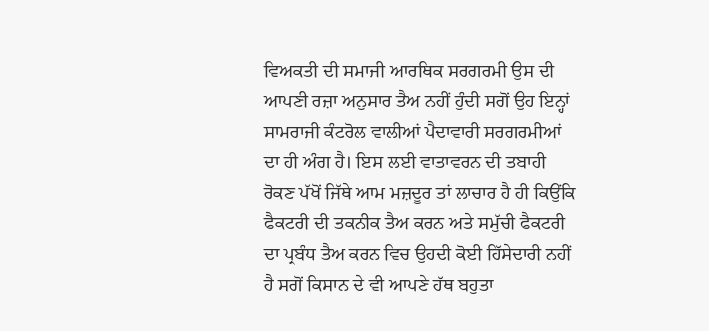ਵਿਅਕਤੀ ਦੀ ਸਮਾਜੀ ਆਰਥਿਕ ਸਰਗਰਮੀ ਉਸ ਦੀ ਆਪਣੀ ਰਜ਼ਾ ਅਨੁਸਾਰ ਤੈਅ ਨਹੀਂ ਹੁੰਦੀ ਸਗੋਂ ਉਹ ਇਨ੍ਹਾਂ ਸਾਮਰਾਜੀ ਕੰਟਰੋਲ ਵਾਲੀਆਂ ਪੈਦਾਵਾਰੀ ਸਰਗਰਮੀਆਂ ਦਾ ਹੀ ਅੰਗ ਹੈ। ਇਸ ਲਈ ਵਾਤਾਵਰਨ ਦੀ ਤਬਾਹੀ ਰੋਕਣ ਪੱਖੋਂ ਜਿੱਥੇ ਆਮ ਮਜ਼ਦੂਰ ਤਾਂ ਲਾਚਾਰ ਹੈ ਹੀ ਕਿਉਂਕਿ ਫੈਕਟਰੀ ਦੀ ਤਕਨੀਕ ਤੈਅ ਕਰਨ ਅਤੇ ਸਮੁੱਚੀ ਫੈਕਟਰੀ ਦਾ ਪ੍ਰਬੰਧ ਤੈਅ ਕਰਨ ਵਿਚ ਉਹਦੀ ਕੋਈ ਹਿੱਸੇਦਾਰੀ ਨਹੀਂ ਹੈ ਸਗੋਂ ਕਿਸਾਨ ਦੇ ਵੀ ਆਪਣੇ ਹੱਥ ਬਹੁਤਾ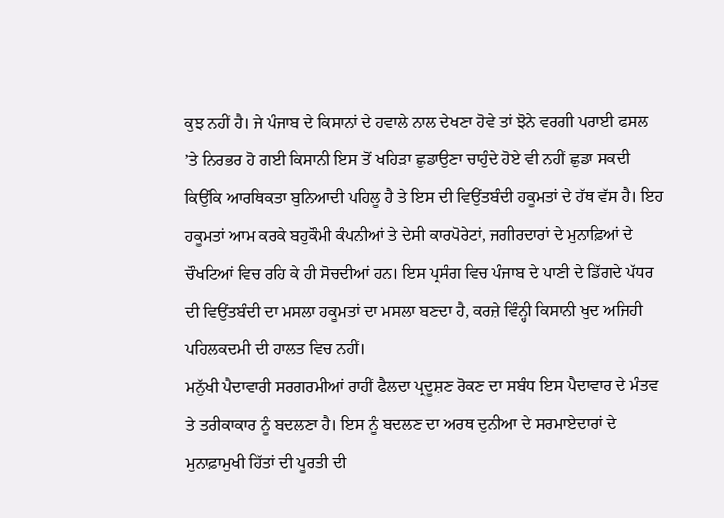ਕੁਝ ਨਹੀਂ ਹੈ। ਜੇ ਪੰਜਾਬ ਦੇ ਕਿਸਾਨਾਂ ਦੇ ਹਵਾਲੇ ਨਾਲ ਦੇਖਣਾ ਹੋਵੇ ਤਾਂ ਝੋਨੇ ਵਰਗੀ ਪਰਾਈ ਫਸਲ ’ਤੇ ਨਿਰਭਰ ਹੋ ਗਈ ਕਿਸਾਨੀ ਇਸ ਤੋਂ ਖਹਿੜਾ ਛੁਡਾਉਣਾ ਚਾਹੁੰਦੇ ਹੋਏ ਵੀ ਨਹੀਂ ਛੁਡਾ ਸਕਦੀ ਕਿਉਂਕਿ ਆਰਥਿਕਤਾ ਬੁਨਿਆਦੀ ਪਹਿਲੂ ਹੈ ਤੇ ਇਸ ਦੀ ਵਿਉਂਤਬੰਦੀ ਹਕੂਮਤਾਂ ਦੇ ਹੱਥ ਵੱਸ ਹੈ। ਇਹ ਹਕੂਮਤਾਂ ਆਮ ਕਰਕੇ ਬਹੁਕੌਮੀ ਕੰਪਨੀਆਂ ਤੇ ਦੇਸੀ ਕਾਰਪੋਰੇਟਾਂ, ਜਗੀਰਦਾਰਾਂ ਦੇ ਮੁਨਾਫ਼ਿਆਂ ਦੇ ਚੌਖਟਿਆਂ ਵਿਚ ਰਹਿ ਕੇ ਹੀ ਸੋਚਦੀਆਂ ਹਨ। ਇਸ ਪ੍ਰਸੰਗ ਵਿਚ ਪੰਜਾਬ ਦੇ ਪਾਣੀ ਦੇ ਡਿੱਗਦੇ ਪੱਧਰ ਦੀ ਵਿਉਂਤਬੰਦੀ ਦਾ ਮਸਲਾ ਹਕੂਮਤਾਂ ਦਾ ਮਸਲਾ ਬਣਦਾ ਹੈ, ਕਰਜ਼ੇ ਵਿੰਨ੍ਹੀ ਕਿਸਾਨੀ ਖੁਦ ਅਜਿਹੀ ਪਹਿਲਕਦਮੀ ਦੀ ਹਾਲਤ ਵਿਚ ਨਹੀਂ।
ਮਨੁੱਖੀ ਪੈਦਾਵਾਰੀ ਸਰਗਰਮੀਆਂ ਰਾਹੀਂ ਫੈਲਦਾ ਪ੍ਰਦੂਸ਼ਣ ਰੋਕਣ ਦਾ ਸਬੰਧ ਇਸ ਪੈਦਾਵਾਰ ਦੇ ਮੰਤਵ ਤੇ ਤਰੀਕਾਕਾਰ ਨੂੰ ਬਦਲਣਾ ਹੈ। ਇਸ ਨੂੰ ਬਦਲਣ ਦਾ ਅਰਥ ਦੁਨੀਆ ਦੇ ਸਰਮਾਏਦਾਰਾਂ ਦੇ ਮੁਨਾਫ਼ਾਮੁਖੀ ਹਿੱਤਾਂ ਦੀ ਪੂਰਤੀ ਦੀ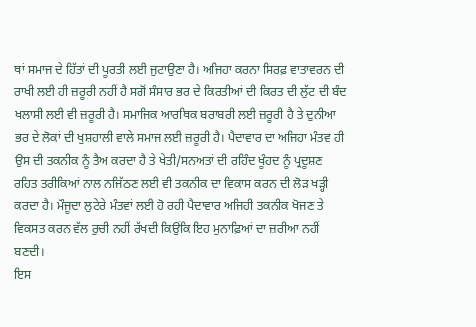ਥਾਂ ਸਮਾਜ ਦੇ ਹਿੱਤਾਂ ਦੀ ਪੂਰਤੀ ਲਈ ਜੁਟਾਉਣਾ ਹੈ। ਅਜਿਹਾ ਕਰਨਾ ਸਿਰਫ਼ ਵਾਤਾਵਰਨ ਦੀ ਰਾਖੀ ਲਈ ਹੀ ਜ਼ਰੂਰੀ ਨਹੀਂ ਹੈ ਸਗੋਂ ਸੰਸਾਰ ਭਰ ਦੇ ਕਿਰਤੀਆਂ ਦੀ ਕਿਰਤ ਦੀ ਲੁੱਟ ਦੀ ਬੰਦ ਖਲਾਸੀ ਲਈ ਵੀ ਜ਼ਰੂਰੀ ਹੈ। ਸਮਾਜਿਕ ਆਰਥਿਕ ਬਰਾਬਰੀ ਲਈ ਜ਼ਰੂਰੀ ਹੈ ਤੇ ਦੁਨੀਆ ਭਰ ਦੇ ਲੋਕਾਂ ਦੀ ਖੁਸ਼ਹਾਲੀ ਵਾਲੇ ਸਮਾਜ ਲਈ ਜ਼ਰੂਰੀ ਹੈ। ਪੈਦਾਵਾਰ ਦਾ ਅਜਿਹਾ ਮੰਤਵ ਹੀ ਉਸ ਦੀ ਤਕਨੀਕ ਨੂੰ ਤੈਅ ਕਰਦਾ ਹੈ ਤੇ ਖੇਤੀ/ਸਨਅਤਾਂ ਦੀ ਰਹਿੰਦ ਖੂੰਹਦ ਨੂੰ ਪ੍ਰਦੂਸ਼ਣ ਰਹਿਤ ਤਰੀਕਿਆਂ ਨਾਲ ਨਜਿੱਠਣ ਲਈ ਵੀ ਤਕਨੀਕ ਦਾ ਵਿਕਾਸ ਕਰਨ ਦੀ ਲੋੜ ਖੜ੍ਹੀ ਕਰਦਾ ਹੈ। ਮੌਜੂਦਾ ਲੁਟੇਰੇ ਮੰਤਵਾਂ ਲਈ ਹੋ ਰਹੀ ਪੈਦਾਵਾਰ ਅਜਿਹੀ ਤਕਨੀਕ ਖੋਜਣ ਤੇ ਵਿਕਸਤ ਕਰਨ ਵੱਲ ਰੁਚੀ ਨਹੀਂ ਰੱਖਦੀ ਕਿਉਂਕਿ ਇਹ ਮੁਨਾਫ਼ਿਆਂ ਦਾ ਜ਼ਰੀਆ ਨਹੀਂ ਬਣਦੀ।
ਇਸ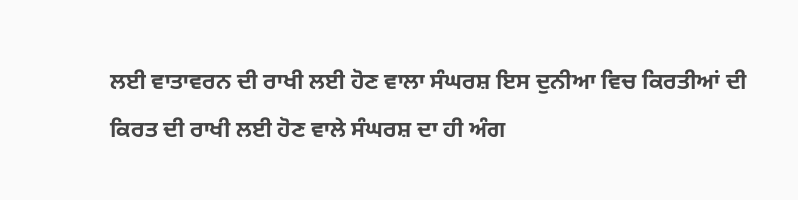ਲਈ ਵਾਤਾਵਰਨ ਦੀ ਰਾਖੀ ਲਈ ਹੋਣ ਵਾਲਾ ਸੰਘਰਸ਼ ਇਸ ਦੁਨੀਆ ਵਿਚ ਕਿਰਤੀਆਂ ਦੀ ਕਿਰਤ ਦੀ ਰਾਖੀ ਲਈ ਹੋਣ ਵਾਲੇ ਸੰਘਰਸ਼ ਦਾ ਹੀ ਅੰਗ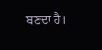ਬਣਦਾ ਹੈ।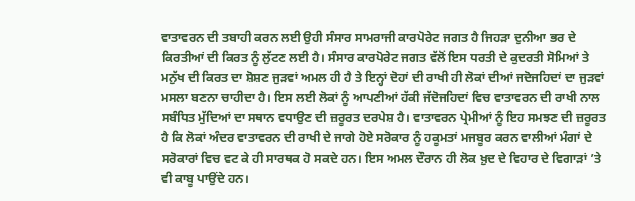ਵਾਤਾਵਰਨ ਦੀ ਤਬਾਹੀ ਕਰਨ ਲਈ ਉਹੀ ਸੰਸਾਰ ਸਾਮਰਾਜੀ ਕਾਰਪੋਰੇਟ ਜਗਤ ਹੈ ਜਿਹੜਾ ਦੁਨੀਆ ਭਰ ਦੇ ਕਿਰਤੀਆਂ ਦੀ ਕਿਰਤ ਨੂੰ ਲੁੱਟਣ ਲਈ ਹੈ। ਸੰਸਾਰ ਕਾਰਪੋਰੇਟ ਜਗਤ ਵੱਲੋਂ ਇਸ ਧਰਤੀ ਦੇ ਕੁਦਰਤੀ ਸੋਮਿਆਂ ਤੇ ਮਨੁੱਖ ਦੀ ਕਿਰਤ ਦਾ ਸ਼ੋਸ਼ਣ ਜੁੜਵਾਂ ਅਮਲ ਹੀ ਹੈ ਤੇ ਇਨ੍ਹਾਂ ਦੋਹਾਂ ਦੀ ਰਾਖੀ ਹੀ ਲੋਕਾਂ ਦੀਆਂ ਜਦੋਜਹਿਦਾਂ ਦਾ ਜੁੜਵਾਂ ਮਸਲਾ ਬਣਨਾ ਚਾਹੀਦਾ ਹੈ। ਇਸ ਲਈ ਲੋਕਾਂ ਨੂੰ ਆਪਣੀਆਂ ਹੱਕੀ ਜੱਦੋਜਹਿਦਾਂ ਵਿਚ ਵਾਤਾਵਰਨ ਦੀ ਰਾਖੀ ਨਾਲ ਸਬੰਧਿਤ ਮੁੱਦਿਆਂ ਦਾ ਸਥਾਨ ਵਧਾਉਣ ਦੀ ਜ਼ਰੂਰਤ ਦਰਪੇਸ਼ ਹੈ। ਵਾਤਾਵਰਨ ਪ੍ਰੇਮੀਆਂ ਨੂੰ ਇਹ ਸਮਝਣ ਦੀ ਜ਼ਰੂਰਤ ਹੈ ਕਿ ਲੋਕਾਂ ਅੰਦਰ ਵਾਤਾਵਰਨ ਦੀ ਰਾਖੀ ਦੇ ਜਾਗੇ ਹੋਏ ਸਰੋਕਾਰ ਨੂੰ ਹਕੂਮਤਾਂ ਮਜਬੂਰ ਕਰਨ ਵਾਲੀਆਂ ਮੰਗਾਂ ਦੇ ਸਰੋਕਾਰਾਂ ਵਿਚ ਵਟ ਕੇ ਹੀ ਸਾਰਥਕ ਹੋ ਸਕਦੇ ਹਨ। ਇਸ ਅਮਲ ਦੌਰਾਨ ਹੀ ਲੋਕ ਖ਼ੁਦ ਦੇ ਵਿਹਾਰ ਦੇ ਵਿਗਾੜਾਂ ’ਤੇ ਵੀ ਕਾਬੂ ਪਾਉਂਦੇ ਹਨ।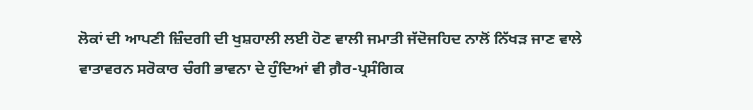ਲੋਕਾਂ ਦੀ ਆਪਣੀ ਜ਼ਿੰਦਗੀ ਦੀ ਖੁਸ਼ਹਾਲੀ ਲਈ ਹੋਣ ਵਾਲੀ ਜਮਾਤੀ ਜੱਦੋਜਹਿਦ ਨਾਲੋਂ ਨਿੱਖੜ ਜਾਣ ਵਾਲੇ ਵਾਤਾਵਰਨ ਸਰੋਕਾਰ ਚੰਗੀ ਭਾਵਨਾ ਦੇ ਹੁੰਦਿਆਂ ਵੀ ਗ਼ੈਰ-ਪ੍ਰਸੰਗਿਕ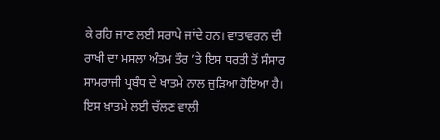ਕੇ ਰਹਿ ਜਾਣ ਲਈ ਸਰਾਪੇ ਜਾਂਦੇ ਹਨ। ਵਾਤਾਵਰਨ ਦੀ ਰਾਖੀ ਦਾ ਮਸਲਾ ਅੰਤਮ ਤੌਰ ’ਤੇ ਇਸ ਧਰਤੀ ਤੋਂ ਸੰਸਾਰ ਸਾਮਰਾਜੀ ਪ੍ਰਬੰਧ ਦੇ ਖਾਤਮੇ ਨਾਲ ਜੁੜਿਆ ਹੋਇਆ ਹੈ। ਇਸ ਖ਼ਾਤਮੇ ਲਈ ਚੱਲਣ ਵਾਲੀ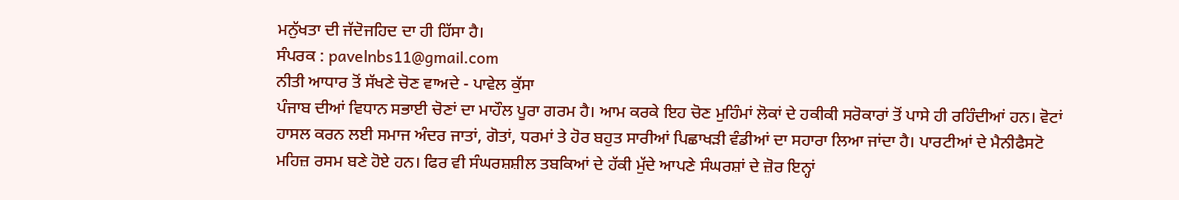ਮਨੁੱਖਤਾ ਦੀ ਜੱਦੋਜਹਿਦ ਦਾ ਹੀ ਹਿੱਸਾ ਹੈ।
ਸੰਪਰਕ : pavelnbs11@gmail.com
ਨੀਤੀ ਆਧਾਰ ਤੋਂ ਸੱਖਣੇ ਚੋਣ ਵਾਅਦੇ - ਪਾਵੇਲ ਕੁੱਸਾ
ਪੰਜਾਬ ਦੀਆਂ ਵਿਧਾਨ ਸਭਾਈ ਚੋਣਾਂ ਦਾ ਮਾਹੌਲ ਪੂਰਾ ਗਰਮ ਹੈ। ਆਮ ਕਰਕੇ ਇਹ ਚੋਣ ਮੁਹਿੰਮਾਂ ਲੋਕਾਂ ਦੇ ਹਕੀਕੀ ਸਰੋਕਾਰਾਂ ਤੋਂ ਪਾਸੇ ਹੀ ਰਹਿੰਦੀਆਂ ਹਨ। ਵੋਟਾਂ ਹਾਸਲ ਕਰਨ ਲਈ ਸਮਾਜ ਅੰਦਰ ਜਾਤਾਂ, ਗੋਤਾਂ, ਧਰਮਾਂ ਤੇ ਹੋਰ ਬਹੁਤ ਸਾਰੀਆਂ ਪਿਛਾਖੜੀ ਵੰਡੀਆਂ ਦਾ ਸਹਾਰਾ ਲਿਆ ਜਾਂਦਾ ਹੈ। ਪਾਰਟੀਆਂ ਦੇ ਮੈਨੀਫੈਸਟੋ ਮਹਿਜ਼ ਰਸਮ ਬਣੇ ਹੋਏ ਹਨ। ਫਿਰ ਵੀ ਸੰਘਰਸ਼ਸ਼ੀਲ ਤਬਕਿਆਂ ਦੇ ਹੱਕੀ ਮੁੱਦੇ ਆਪਣੇ ਸੰਘਰਸ਼ਾਂ ਦੇ ਜ਼ੋਰ ਇਨ੍ਹਾਂ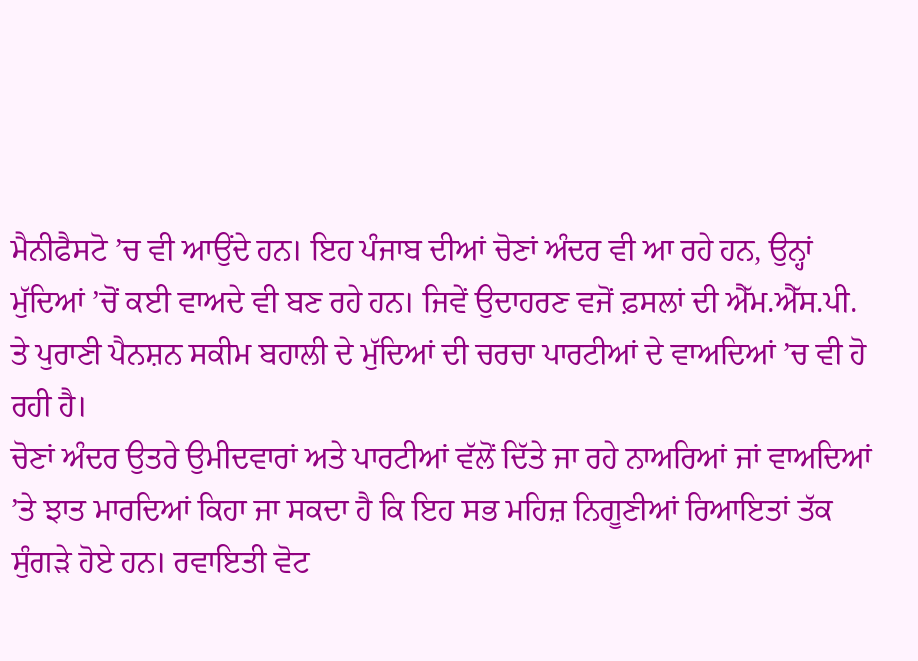ਮੈਨੀਫੈਸਟੋ ’ਚ ਵੀ ਆਉਂਦੇ ਹਨ। ਇਹ ਪੰਜਾਬ ਦੀਆਂ ਚੋਣਾਂ ਅੰਦਰ ਵੀ ਆ ਰਹੇ ਹਨ, ਉਨ੍ਹਾਂ ਮੁੱਦਿਆਂ ’ਚੋਂ ਕਈ ਵਾਅਦੇ ਵੀ ਬਣ ਰਹੇ ਹਨ। ਜਿਵੇਂ ਉਦਾਹਰਣ ਵਜੋਂ ਫ਼ਸਲਾਂ ਦੀ ਐੱਮ.ਐੱਸ.ਪੀ. ਤੇ ਪੁਰਾਣੀ ਪੈਨਸ਼ਨ ਸਕੀਮ ਬਹਾਲੀ ਦੇ ਮੁੱਦਿਆਂ ਦੀ ਚਰਚਾ ਪਾਰਟੀਆਂ ਦੇ ਵਾਅਦਿਆਂ ’ਚ ਵੀ ਹੋ ਰਹੀ ਹੈ।
ਚੋਣਾਂ ਅੰਦਰ ਉਤਰੇ ਉਮੀਦਵਾਰਾਂ ਅਤੇ ਪਾਰਟੀਆਂ ਵੱਲੋਂ ਦਿੱਤੇ ਜਾ ਰਹੇ ਨਾਅਰਿਆਂ ਜਾਂ ਵਾਅਦਿਆਂ ’ਤੇ ਝਾਤ ਮਾਰਦਿਆਂ ਕਿਹਾ ਜਾ ਸਕਦਾ ਹੈ ਕਿ ਇਹ ਸਭ ਮਹਿਜ਼ ਨਿਗੂਣੀਆਂ ਰਿਆਇਤਾਂ ਤੱਕ ਸੁੰਗੜੇ ਹੋਏ ਹਨ। ਰਵਾਇਤੀ ਵੋਟ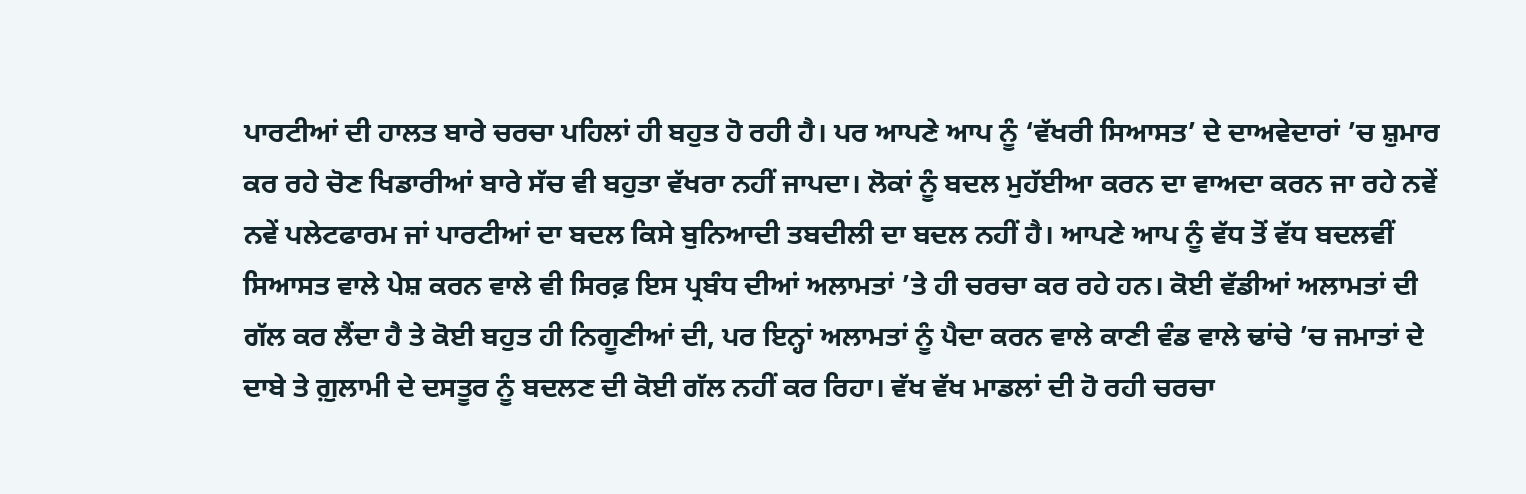ਪਾਰਟੀਆਂ ਦੀ ਹਾਲਤ ਬਾਰੇ ਚਰਚਾ ਪਹਿਲਾਂ ਹੀ ਬਹੁਤ ਹੋ ਰਹੀ ਹੈ। ਪਰ ਆਪਣੇ ਆਪ ਨੂੰ ‘ਵੱਖਰੀ ਸਿਆਸਤ’ ਦੇ ਦਾਅਵੇਦਾਰਾਂ ’ਚ ਸ਼ੁਮਾਰ ਕਰ ਰਹੇ ਚੋਣ ਖਿਡਾਰੀਆਂ ਬਾਰੇ ਸੱਚ ਵੀ ਬਹੁਤਾ ਵੱਖਰਾ ਨਹੀਂ ਜਾਪਦਾ। ਲੋਕਾਂ ਨੂੰ ਬਦਲ ਮੁਹੱਈਆ ਕਰਨ ਦਾ ਵਾਅਦਾ ਕਰਨ ਜਾ ਰਹੇ ਨਵੇਂ ਨਵੇਂ ਪਲੇਟਫਾਰਮ ਜਾਂ ਪਾਰਟੀਆਂ ਦਾ ਬਦਲ ਕਿਸੇ ਬੁਨਿਆਦੀ ਤਬਦੀਲੀ ਦਾ ਬਦਲ ਨਹੀਂ ਹੈ। ਆਪਣੇ ਆਪ ਨੂੰ ਵੱਧ ਤੋਂ ਵੱਧ ਬਦਲਵੀਂ ਸਿਆਸਤ ਵਾਲੇ ਪੇਸ਼ ਕਰਨ ਵਾਲੇ ਵੀ ਸਿਰਫ਼ ਇਸ ਪ੍ਰਬੰਧ ਦੀਆਂ ਅਲਾਮਤਾਂ ’ਤੇ ਹੀ ਚਰਚਾ ਕਰ ਰਹੇ ਹਨ। ਕੋਈ ਵੱਡੀਆਂ ਅਲਾਮਤਾਂ ਦੀ ਗੱਲ ਕਰ ਲੈਂਦਾ ਹੈ ਤੇ ਕੋਈ ਬਹੁਤ ਹੀ ਨਿਗੂਣੀਆਂ ਦੀ, ਪਰ ਇਨ੍ਹਾਂ ਅਲਾਮਤਾਂ ਨੂੰ ਪੈਦਾ ਕਰਨ ਵਾਲੇ ਕਾਣੀ ਵੰਡ ਵਾਲੇ ਢਾਂਚੇ ’ਚ ਜਮਾਤਾਂ ਦੇ ਦਾਬੇ ਤੇ ਗ਼ੁਲਾਮੀ ਦੇ ਦਸਤੂਰ ਨੂੰ ਬਦਲਣ ਦੀ ਕੋਈ ਗੱਲ ਨਹੀਂ ਕਰ ਰਿਹਾ। ਵੱਖ ਵੱਖ ਮਾਡਲਾਂ ਦੀ ਹੋ ਰਹੀ ਚਰਚਾ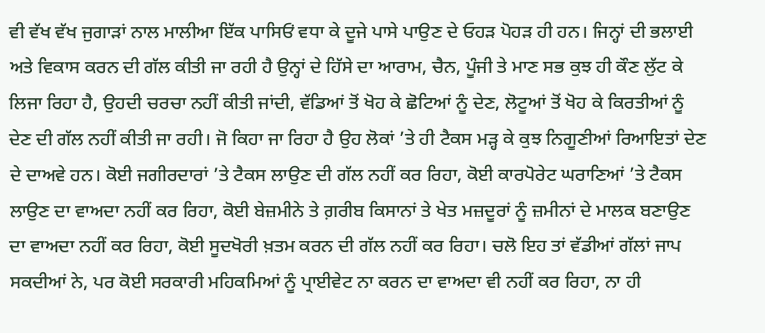ਵੀ ਵੱਖ ਵੱਖ ਜੁਗਾੜਾਂ ਨਾਲ ਮਾਲੀਆ ਇੱਕ ਪਾਸਿਓਂ ਵਧਾ ਕੇ ਦੂਜੇ ਪਾਸੇ ਪਾਉਣ ਦੇ ਓਹੜ ਪੋਹੜ ਹੀ ਹਨ। ਜਿਨ੍ਹਾਂ ਦੀ ਭਲਾਈ ਅਤੇ ਵਿਕਾਸ ਕਰਨ ਦੀ ਗੱਲ ਕੀਤੀ ਜਾ ਰਹੀ ਹੈ ਉਨ੍ਹਾਂ ਦੇ ਹਿੱਸੇ ਦਾ ਆਰਾਮ, ਚੈਨ, ਪੂੰਜੀ ਤੇ ਮਾਣ ਸਭ ਕੁਝ ਹੀ ਕੌਣ ਲੁੱਟ ਕੇ ਲਿਜਾ ਰਿਹਾ ਹੈ, ਉਹਦੀ ਚਰਚਾ ਨਹੀਂ ਕੀਤੀ ਜਾਂਦੀ, ਵੱਡਿਆਂ ਤੋਂ ਖੋਹ ਕੇ ਛੋਟਿਆਂ ਨੂੰ ਦੇਣ, ਲੋਟੂਆਂ ਤੋਂ ਖੋਹ ਕੇ ਕਿਰਤੀਆਂ ਨੂੰ ਦੇਣ ਦੀ ਗੱਲ ਨਹੀਂ ਕੀਤੀ ਜਾ ਰਹੀ। ਜੋ ਕਿਹਾ ਜਾ ਰਿਹਾ ਹੈ ਉਹ ਲੋਕਾਂ ’ਤੇ ਹੀ ਟੈਕਸ ਮੜ੍ਹ ਕੇ ਕੁਝ ਨਿਗੂਣੀਆਂ ਰਿਆਇਤਾਂ ਦੇਣ ਦੇ ਦਾਅਵੇ ਹਨ। ਕੋਈ ਜਗੀਰਦਾਰਾਂ ’ਤੇ ਟੈਕਸ ਲਾਉਣ ਦੀ ਗੱਲ ਨਹੀਂ ਕਰ ਰਿਹਾ, ਕੋਈ ਕਾਰਪੋਰੇਟ ਘਰਾਣਿਆਂ ’ਤੇ ਟੈਕਸ ਲਾਉਣ ਦਾ ਵਾਅਦਾ ਨਹੀਂ ਕਰ ਰਿਹਾ, ਕੋਈ ਬੇਜ਼ਮੀਨੇ ਤੇ ਗ਼ਰੀਬ ਕਿਸਾਨਾਂ ਤੇ ਖੇਤ ਮਜ਼ਦੂਰਾਂ ਨੂੰ ਜ਼ਮੀਨਾਂ ਦੇ ਮਾਲਕ ਬਣਾਉਣ ਦਾ ਵਾਅਦਾ ਨਹੀਂ ਕਰ ਰਿਹਾ, ਕੋਈ ਸੂਦਖੋਰੀ ਖ਼ਤਮ ਕਰਨ ਦੀ ਗੱਲ ਨਹੀਂ ਕਰ ਰਿਹਾ। ਚਲੋ ਇਹ ਤਾਂ ਵੱਡੀਆਂ ਗੱਲਾਂ ਜਾਪ ਸਕਦੀਆਂ ਨੇ, ਪਰ ਕੋਈ ਸਰਕਾਰੀ ਮਹਿਕਮਿਆਂ ਨੂੰ ਪ੍ਰਾਈਵੇਟ ਨਾ ਕਰਨ ਦਾ ਵਾਅਦਾ ਵੀ ਨਹੀਂ ਕਰ ਰਿਹਾ, ਨਾ ਹੀ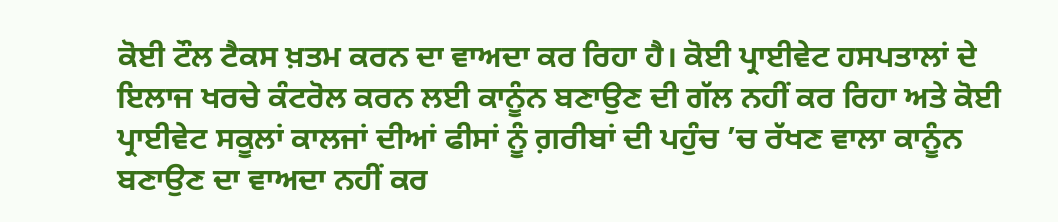ਕੋਈ ਟੌਲ ਟੈਕਸ ਖ਼ਤਮ ਕਰਨ ਦਾ ਵਾਅਦਾ ਕਰ ਰਿਹਾ ਹੈ। ਕੋਈ ਪ੍ਰਾਈਵੇਟ ਹਸਪਤਾਲਾਂ ਦੇ ਇਲਾਜ ਖਰਚੇ ਕੰਟਰੋਲ ਕਰਨ ਲਈ ਕਾਨੂੰਨ ਬਣਾਉਣ ਦੀ ਗੱਲ ਨਹੀਂ ਕਰ ਰਿਹਾ ਅਤੇ ਕੋਈ ਪ੍ਰਾਈਵੇਟ ਸਕੂਲਾਂ ਕਾਲਜਾਂ ਦੀਆਂ ਫੀਸਾਂ ਨੂੰ ਗ਼ਰੀਬਾਂ ਦੀ ਪਹੁੰਚ ’ਚ ਰੱਖਣ ਵਾਲਾ ਕਾਨੂੰਨ ਬਣਾਉਣ ਦਾ ਵਾਅਦਾ ਨਹੀਂ ਕਰ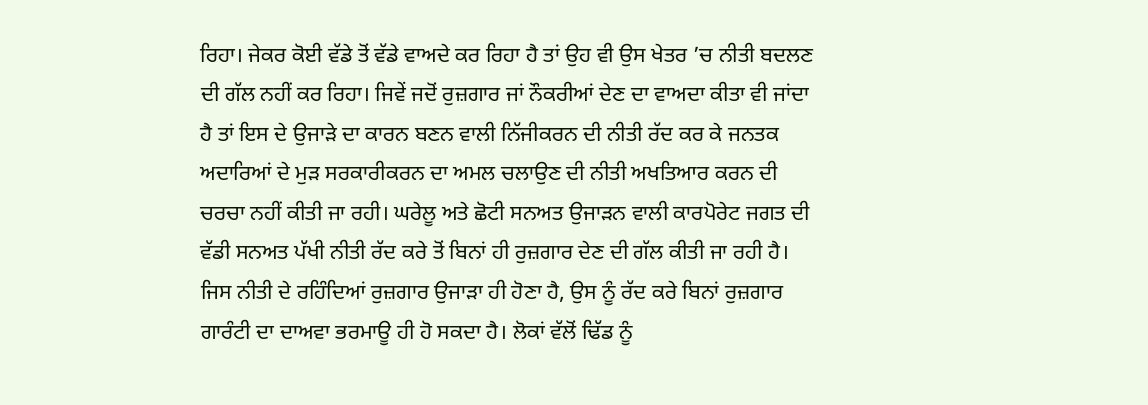ਰਿਹਾ। ਜੇਕਰ ਕੋਈ ਵੱਡੇ ਤੋਂ ਵੱਡੇ ਵਾਅਦੇ ਕਰ ਰਿਹਾ ਹੈ ਤਾਂ ਉਹ ਵੀ ਉਸ ਖੇਤਰ ’ਚ ਨੀਤੀ ਬਦਲਣ ਦੀ ਗੱਲ ਨਹੀਂ ਕਰ ਰਿਹਾ। ਜਿਵੇਂ ਜਦੋਂ ਰੁਜ਼ਗਾਰ ਜਾਂ ਨੌਕਰੀਆਂ ਦੇਣ ਦਾ ਵਾਅਦਾ ਕੀਤਾ ਵੀ ਜਾਂਦਾ ਹੈ ਤਾਂ ਇਸ ਦੇ ਉਜਾੜੇ ਦਾ ਕਾਰਨ ਬਣਨ ਵਾਲੀ ਨਿੱਜੀਕਰਨ ਦੀ ਨੀਤੀ ਰੱਦ ਕਰ ਕੇ ਜਨਤਕ ਅਦਾਰਿਆਂ ਦੇ ਮੁੜ ਸਰਕਾਰੀਕਰਨ ਦਾ ਅਮਲ ਚਲਾਉਣ ਦੀ ਨੀਤੀ ਅਖਤਿਆਰ ਕਰਨ ਦੀ ਚਰਚਾ ਨਹੀਂ ਕੀਤੀ ਜਾ ਰਹੀ। ਘਰੇਲੂ ਅਤੇ ਛੋਟੀ ਸਨਅਤ ਉਜਾੜਨ ਵਾਲੀ ਕਾਰਪੋਰੇਟ ਜਗਤ ਦੀ ਵੱਡੀ ਸਨਅਤ ਪੱਖੀ ਨੀਤੀ ਰੱਦ ਕਰੇ ਤੋਂ ਬਿਨਾਂ ਹੀ ਰੁਜ਼ਗਾਰ ਦੇਣ ਦੀ ਗੱਲ ਕੀਤੀ ਜਾ ਰਹੀ ਹੈ। ਜਿਸ ਨੀਤੀ ਦੇ ਰਹਿੰਦਿਆਂ ਰੁਜ਼ਗਾਰ ਉਜਾੜਾ ਹੀ ਹੋਣਾ ਹੈ, ਉਸ ਨੂੰ ਰੱਦ ਕਰੇ ਬਿਨਾਂ ਰੁਜ਼ਗਾਰ ਗਾਰੰਟੀ ਦਾ ਦਾਅਵਾ ਭਰਮਾਊ ਹੀ ਹੋ ਸਕਦਾ ਹੈ। ਲੋਕਾਂ ਵੱਲੋਂ ਢਿੱਡ ਨੂੰ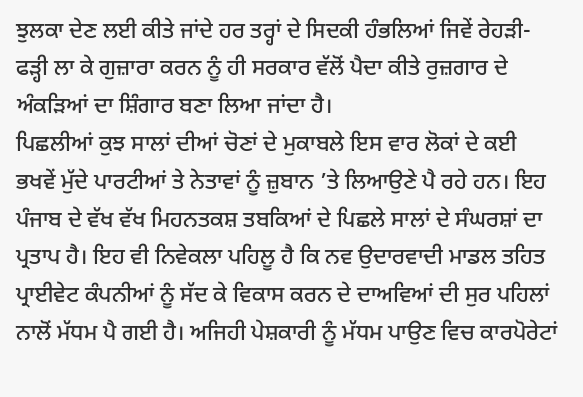ਝੁਲਕਾ ਦੇਣ ਲਈ ਕੀਤੇ ਜਾਂਦੇ ਹਰ ਤਰ੍ਹਾਂ ਦੇ ਸਿਦਕੀ ਹੰਭਲਿਆਂ ਜਿਵੇਂ ਰੇਹੜੀ-ਫੜ੍ਹੀ ਲਾ ਕੇ ਗੁਜ਼ਾਰਾ ਕਰਨ ਨੂੰ ਹੀ ਸਰਕਾਰ ਵੱਲੋਂ ਪੈਦਾ ਕੀਤੇ ਰੁਜ਼ਗਾਰ ਦੇ ਅੰਕੜਿਆਂ ਦਾ ਸ਼ਿੰਗਾਰ ਬਣਾ ਲਿਆ ਜਾਂਦਾ ਹੈ।
ਪਿਛਲੀਆਂ ਕੁਝ ਸਾਲਾਂ ਦੀਆਂ ਚੋਣਾਂ ਦੇ ਮੁਕਾਬਲੇ ਇਸ ਵਾਰ ਲੋਕਾਂ ਦੇ ਕਈ ਭਖਵੇਂ ਮੁੱਦੇ ਪਾਰਟੀਆਂ ਤੇ ਨੇਤਾਵਾਂ ਨੂੰ ਜ਼ੁਬਾਨ ’ਤੇ ਲਿਆਉਣੇ ਪੈ ਰਹੇ ਹਨ। ਇਹ ਪੰਜਾਬ ਦੇ ਵੱਖ ਵੱਖ ਮਿਹਨਤਕਸ਼ ਤਬਕਿਆਂ ਦੇ ਪਿਛਲੇ ਸਾਲਾਂ ਦੇ ਸੰਘਰਸ਼ਾਂ ਦਾ ਪ੍ਰਤਾਪ ਹੈ। ਇਹ ਵੀ ਨਿਵੇਕਲਾ ਪਹਿਲੂ ਹੈ ਕਿ ਨਵ ਉਦਾਰਵਾਦੀ ਮਾਡਲ ਤਹਿਤ ਪ੍ਰਾਈਵੇਟ ਕੰਪਨੀਆਂ ਨੂੰ ਸੱਦ ਕੇ ਵਿਕਾਸ ਕਰਨ ਦੇ ਦਾਅਵਿਆਂ ਦੀ ਸੁਰ ਪਹਿਲਾਂ ਨਾਲੋਂ ਮੱਧਮ ਪੈ ਗਈ ਹੈ। ਅਜਿਹੀ ਪੇਸ਼ਕਾਰੀ ਨੂੰ ਮੱਧਮ ਪਾਉਣ ਵਿਚ ਕਾਰਪੋਰੇਟਾਂ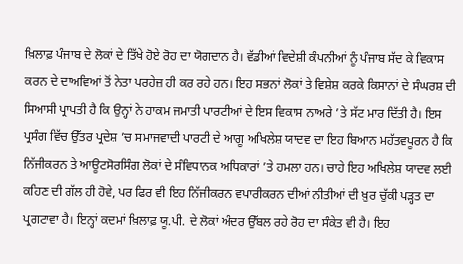ਖ਼ਿਲਾਫ਼ ਪੰਜਾਬ ਦੇ ਲੋਕਾਂ ਦੇ ਤਿੱਖੇ ਹੋਏ ਰੋਹ ਦਾ ਯੋਗਦਾਨ ਹੈ। ਵੱਡੀਆਂ ਵਿਦੇਸ਼ੀ ਕੰਪਨੀਆਂ ਨੂੰ ਪੰਜਾਬ ਸੱਦ ਕੇ ਵਿਕਾਸ ਕਰਨ ਦੇ ਦਾਅਵਿਆਂ ਤੋਂ ਨੇਤਾ ਪਰਹੇਜ਼ ਹੀ ਕਰ ਰਹੇ ਹਨ। ਇਹ ਸਭਨਾਂ ਲੋਕਾਂ ਤੇ ਵਿਸ਼ੇਸ਼ ਕਰਕੇ ਕਿਸਾਨਾਂ ਦੇ ਸੰਘਰਸ਼ ਦੀ ਸਿਆਸੀ ਪ੍ਰਾਪਤੀ ਹੈ ਕਿ ਉਨ੍ਹਾਂ ਨੇ ਹਾਕਮ ਜਮਾਤੀ ਪਾਰਟੀਆਂ ਦੇ ਇਸ ਵਿਕਾਸ ਨਾਅਰੇ ’ਤੇ ਸੱਟ ਮਾਰ ਦਿੱਤੀ ਹੈ। ਇਸ ਪ੍ਰਸੰਗ ਵਿੱਚ ਉੱਤਰ ਪ੍ਰਦੇਸ਼ ’ਚ ਸਮਾਜਵਾਦੀ ਪਾਰਟੀ ਦੇ ਆਗੂ ਅਖਿਲੇਸ਼ ਯਾਦਵ ਦਾ ਇਹ ਬਿਆਨ ਮਹੱਤਵਪੂਰਨ ਹੈ ਕਿ ਨਿੱਜੀਕਰਨ ਤੇ ਆਊਟਸੋਰਸਿੰਗ ਲੋਕਾਂ ਦੇ ਸੰਵਿਧਾਨਕ ਅਧਿਕਾਰਾਂ ’ਤੇ ਹਮਲਾ ਹਨ। ਚਾਹੇ ਇਹ ਅਖਿਲੇਸ਼ ਯਾਦਵ ਲਈ ਕਹਿਣ ਦੀ ਗੱਲ ਹੀ ਹੋਵੇ, ਪਰ ਫਿਰ ਵੀ ਇਹ ਨਿੱਜੀਕਰਨ ਵਪਾਰੀਕਰਨ ਦੀਆਂ ਨੀਤੀਆਂ ਦੀ ਖ਼ੁਰ ਚੁੱਕੀ ਪੜ੍ਹਤ ਦਾ ਪ੍ਰਗਟਾਵਾ ਹੈ। ਇਨ੍ਹਾਂ ਕਦਮਾਂ ਖ਼ਿਲਾਫ਼ ਯੂ.ਪੀ. ਦੇ ਲੋਕਾਂ ਅੰਦਰ ਉੱਬਲ ਰਹੇ ਰੋਹ ਦਾ ਸੰਕੇਤ ਵੀ ਹੈ। ਇਹ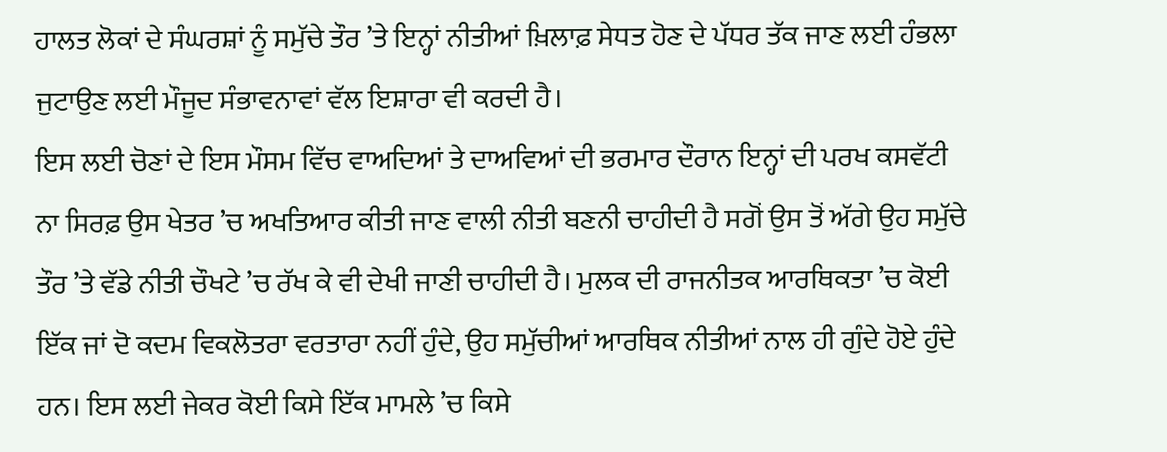ਹਾਲਤ ਲੋਕਾਂ ਦੇ ਸੰਘਰਸ਼ਾਂ ਨੂੰ ਸਮੁੱਚੇ ਤੌਰ ’ਤੇ ਇਨ੍ਹਾਂ ਨੀਤੀਆਂ ਖ਼ਿਲਾਫ਼ ਸੇਧਤ ਹੋਣ ਦੇ ਪੱਧਰ ਤੱਕ ਜਾਣ ਲਈ ਹੰਭਲਾ ਜੁਟਾਉਣ ਲਈ ਮੌਜੂਦ ਸੰਭਾਵਨਾਵਾਂ ਵੱਲ ਇਸ਼ਾਰਾ ਵੀ ਕਰਦੀ ਹੈ।
ਇਸ ਲਈ ਚੋਣਾਂ ਦੇ ਇਸ ਮੌਸਮ ਵਿੱਚ ਵਾਅਦਿਆਂ ਤੇ ਦਾਅਵਿਆਂ ਦੀ ਭਰਮਾਰ ਦੌਰਾਨ ਇਨ੍ਹਾਂ ਦੀ ਪਰਖ ਕਸਵੱਟੀ ਨਾ ਸਿਰਫ਼ ਉਸ ਖੇਤਰ ’ਚ ਅਖਤਿਆਰ ਕੀਤੀ ਜਾਣ ਵਾਲੀ ਨੀਤੀ ਬਣਨੀ ਚਾਹੀਦੀ ਹੈ ਸਗੋਂ ਉਸ ਤੋਂ ਅੱਗੇ ਉਹ ਸਮੁੱਚੇ ਤੌਰ ’ਤੇ ਵੱਡੇ ਨੀਤੀ ਚੌਖਟੇ ’ਚ ਰੱਖ ਕੇ ਵੀ ਦੇਖੀ ਜਾਣੀ ਚਾਹੀਦੀ ਹੈ। ਮੁਲਕ ਦੀ ਰਾਜਨੀਤਕ ਆਰਥਿਕਤਾ ’ਚ ਕੋਈ ਇੱਕ ਜਾਂ ਦੋ ਕਦਮ ਵਿਕਲੋਤਰਾ ਵਰਤਾਰਾ ਨਹੀਂ ਹੁੰਦੇ, ਉਹ ਸਮੁੱਚੀਆਂ ਆਰਥਿਕ ਨੀਤੀਆਂ ਨਾਲ ਹੀ ਗੁੰਦੇ ਹੋਏ ਹੁੰਦੇ ਹਨ। ਇਸ ਲਈ ਜੇਕਰ ਕੋਈ ਕਿਸੇ ਇੱਕ ਮਾਮਲੇ ’ਚ ਕਿਸੇ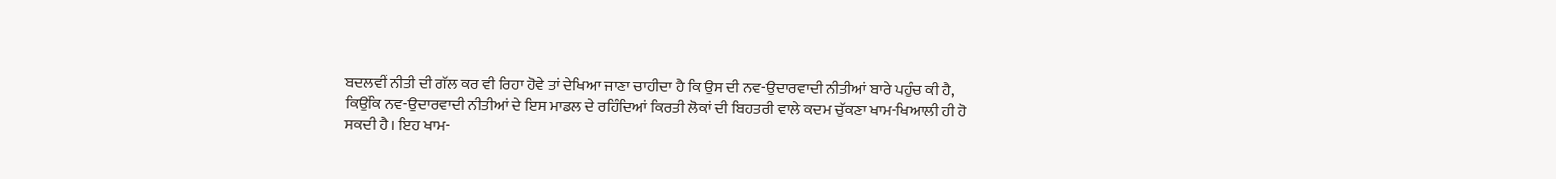ਬਦਲਵੀਂ ਨੀਤੀ ਦੀ ਗੱਲ ਕਰ ਵੀ ਰਿਹਾ ਹੋਵੇ ਤਾਂ ਦੇਖਿਆ ਜਾਣਾ ਚਾਹੀਦਾ ਹੈ ਕਿ ਉਸ ਦੀ ਨਵ-ਉਦਾਰਵਾਦੀ ਨੀਤੀਆਂ ਬਾਰੇ ਪਹੁੰਚ ਕੀ ਹੈ, ਕਿਉਂਕਿ ਨਵ-ਉਦਾਰਵਾਦੀ ਨੀਤੀਆਂ ਦੇ ਇਸ ਮਾਡਲ ਦੇ ਰਹਿੰਦਿਆਂ ਕਿਰਤੀ ਲੋਕਾਂ ਦੀ ਬਿਹਤਰੀ ਵਾਲੇ ਕਦਮ ਚੁੱਕਣਾ ਖਾਮ-ਖਿਆਲੀ ਹੀ ਹੋ ਸਕਦੀ ਹੈ। ਇਹ ਖਾਮ-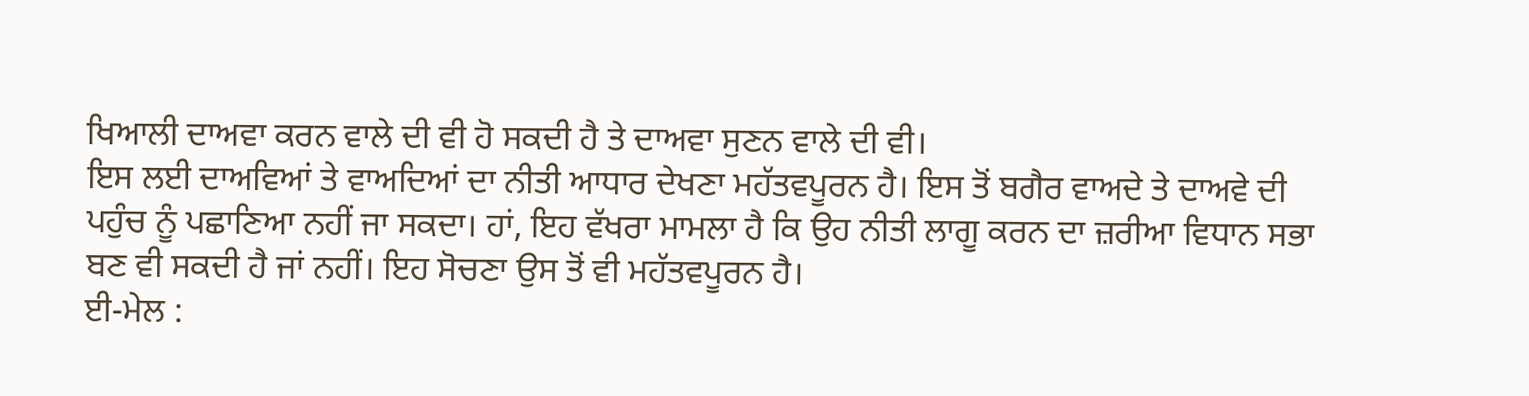ਖਿਆਲੀ ਦਾਅਵਾ ਕਰਨ ਵਾਲੇ ਦੀ ਵੀ ਹੋ ਸਕਦੀ ਹੈ ਤੇ ਦਾਅਵਾ ਸੁਣਨ ਵਾਲੇ ਦੀ ਵੀ।
ਇਸ ਲਈ ਦਾਅਵਿਆਂ ਤੇ ਵਾਅਦਿਆਂ ਦਾ ਨੀਤੀ ਆਧਾਰ ਦੇਖਣਾ ਮਹੱਤਵਪੂਰਨ ਹੈ। ਇਸ ਤੋਂ ਬਗੈਰ ਵਾਅਦੇ ਤੇ ਦਾਅਵੇ ਦੀ ਪਹੁੰਚ ਨੂੰ ਪਛਾਣਿਆ ਨਹੀਂ ਜਾ ਸਕਦਾ। ਹਾਂ, ਇਹ ਵੱਖਰਾ ਮਾਮਲਾ ਹੈ ਕਿ ਉਹ ਨੀਤੀ ਲਾਗੂ ਕਰਨ ਦਾ ਜ਼ਰੀਆ ਵਿਧਾਨ ਸਭਾ ਬਣ ਵੀ ਸਕਦੀ ਹੈ ਜਾਂ ਨਹੀਂ। ਇਹ ਸੋਚਣਾ ਉਸ ਤੋਂ ਵੀ ਮਹੱਤਵਪੂਰਨ ਹੈ।
ਈ-ਮੇਲ :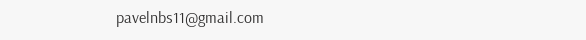pavelnbs11@gmail.com